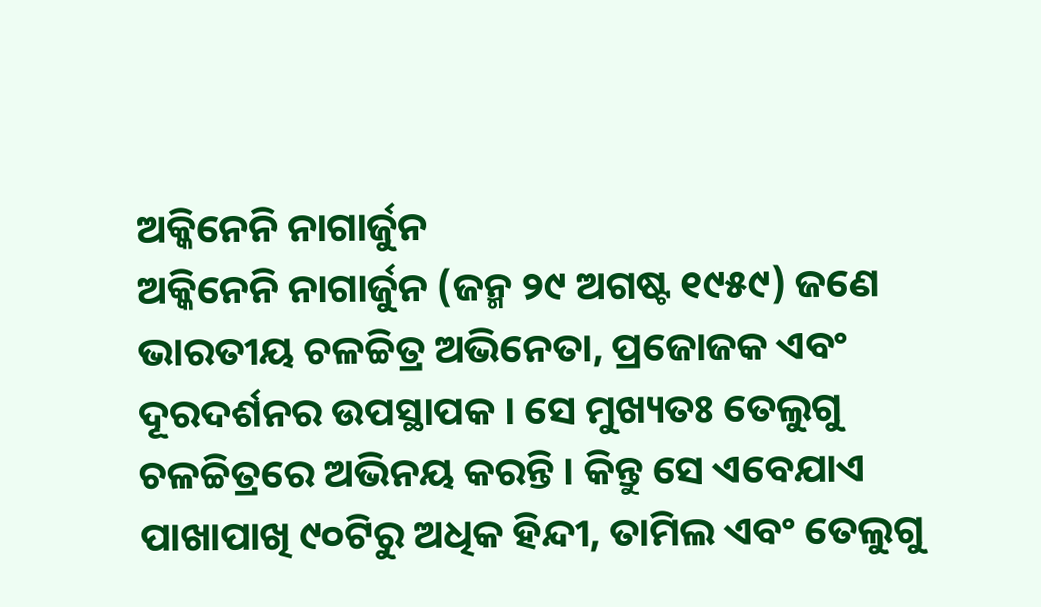ଅକ୍କିନେନି ନାଗାର୍ଜୁନ
ଅକ୍କିନେନି ନାଗାର୍ଜୁନ (ଜନ୍ମ ୨୯ ଅଗଷ୍ଟ ୧୯୫୯) ଜଣେ ଭାରତୀୟ ଚଳଚ୍ଚିତ୍ର ଅଭିନେତା, ପ୍ରଜୋଜକ ଏବଂ ଦୂରଦର୍ଶନର ଉପସ୍ଥାପକ । ସେ ମୁଖ୍ୟତଃ ତେଲୁଗୁ ଚଳଚ୍ଚିତ୍ରରେ ଅଭିନୟ କରନ୍ତି । କିନ୍ତୁ ସେ ଏବେଯାଏ ପାଖାପାଖି ୯୦ଟିରୁ ଅଧିକ ହିନ୍ଦୀ, ତାମିଲ ଏବଂ ତେଲୁଗୁ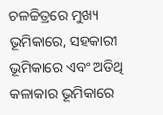ଚଳଚ୍ଚିତ୍ରରେ ମୁଖ୍ୟ ଭୂମିକାରେ, ସହକାରୀ ଭୂମିକାରେ ଏବଂ ଅତିଥି କଳାକାର ଭୂମିକାରେ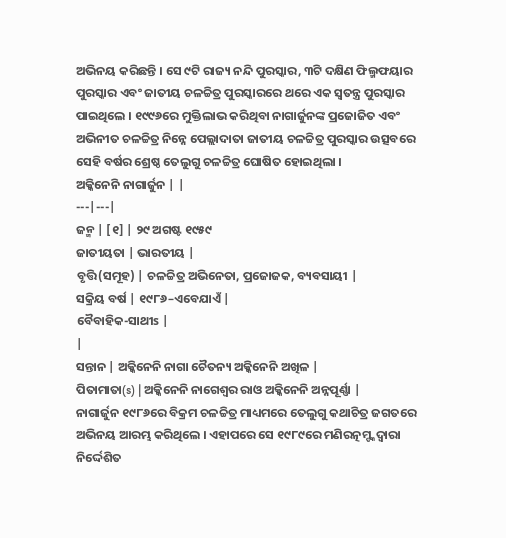ଅଭିନୟ କରିଛନ୍ତି । ସେ ୯ଟି ରାଜ୍ୟ ନନ୍ଦି ପୁରସ୍କାର, ୩ଟି ଦକ୍ଷିଣ ଫିଲ୍ମଫୟାର ପୁରସ୍କାର ଏବଂ ଜାତୀୟ ଚଳଚ୍ଚିତ୍ର ପୁରସ୍କାରରେ ଥରେ ଏକ ସ୍ୱତନ୍ତ୍ର ପୁରସ୍କାର ପାଇଥିଲେ । ୧୯୯୬ରେ ମୁକ୍ତିଲାଭ କରିଥିବା ନାଗାର୍ଜୁନଙ୍କ ପ୍ରଜୋଜିତ ଏବଂ ଅଭିନୀତ ଚଳଚ୍ଚିତ୍ର ନିନ୍ନେ ପେଲ୍ଲାଦାତା ଜାତୀୟ ଚଳଚ୍ଚିତ୍ର ପୁରସ୍କାର ଉତ୍ସବରେ ସେହି ବର୍ଷର ଶ୍ରେଷ୍ଠ ତେଲୁଗୁ ଚଳଚ୍ଚିତ୍ର ଘୋଷିତ ହୋଇଥିଲା ।
ଅକ୍କିନେନି ନାଗାର୍ଜୁନ | |
---|---|
ଜନ୍ମ | [୧] | ୨୯ ଅଗଷ୍ଟ ୧୯୫୯
ଜାତୀୟତା | ଭାରତୀୟ |
ବୃତ୍ତି(ସମୂହ) | ଚଳଚ୍ଚିତ୍ର ଅଭିନେତା, ପ୍ରଜୋଜକ, ବ୍ୟବସାୟୀ |
ସକ୍ରିୟ ବର୍ଷ | ୧୯୮୬–ଏବେଯାଏଁ |
ବୈବାହିକ-ସାଥୀs |
|
ସନ୍ତାନ | ଅକ୍କିନେନି ନାଗା ଚୈତନ୍ୟ ଅକ୍କିନେନି ଅଖିଳ |
ପିତାମାତା(s) | ଅକ୍କିନେନି ନାଗେଶ୍ୱର ରାଓ ଅକ୍କିନେନି ଅନ୍ନପୂର୍ଣ୍ଣା |
ନାଗାର୍ଜୁନ ୧୯୮୬ରେ ବିକ୍ରମ ଚଳଚ୍ଚିତ୍ର ମାଧ୍ୟମରେ ତେଲୁଗୁ କଥାଚିତ୍ର ଜଗତରେ ଅଭିନୟ ଆରମ୍ଭ କରିଥିଲେ । ଏହାପରେ ସେ ୧୯୮୯ରେ ମଣିରତ୍ନମ୍ଙ୍କଦ୍ୱାରା ନିର୍ଦ୍ଦେଶିତ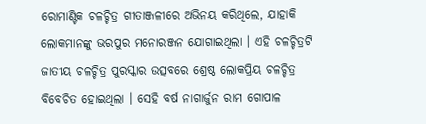ରୋମାଣ୍ଟିକ ଚଳଚ୍ଚିତ୍ର ଗୀତାଞ୍ଜଳୀରେ ଅଭିନୟ କରିଥିଲେ, ଯାହାକି ଲୋକମାନଙ୍କୁ ଭରପୁର ମନୋରଞ୍ଜନ ଯୋଗାଇଥିଲା । ଏହି ଚଳଚ୍ଚିତ୍ରଟି ଜାତୀୟ ଚଳଚ୍ଚିତ୍ର ପୁରସ୍କାର ଉତ୍ସବରେ ଶ୍ରେଷ୍ଠ ଲୋକପ୍ରିୟ ଚଳଚ୍ଚିତ୍ର ବିବେଚିତ ହୋଇଥିଲା । ସେହି ବର୍ଷ ନାଗାର୍ଜୁନ ରାମ ଗୋପାଳ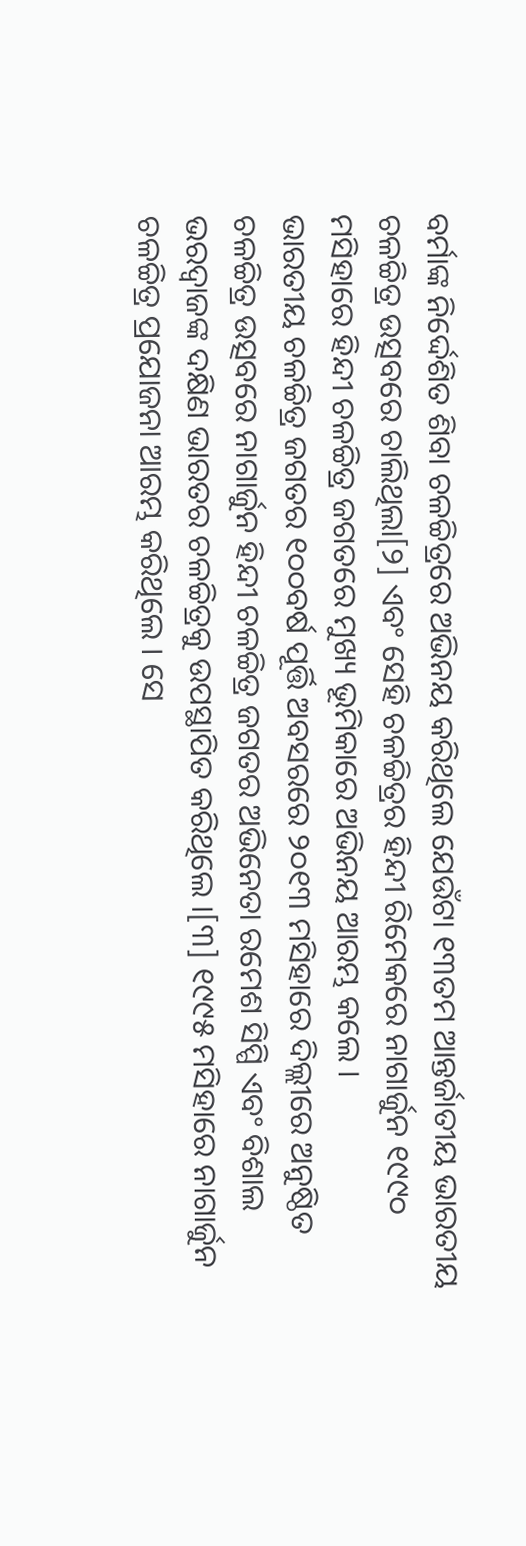ବର୍ମାଙ୍କ ନିର୍ଦ୍ଦେଶିତ ଶିବା ଚଳଚ୍ଚିତ୍ରରେ ଅଭିନୟ କରିଥିଲେ ଯେଉଁଟା ୧୩ତମ ଆନ୍ତର୍ଜାତୀୟ ଭାରତୀୟ ଚଳଚ୍ଚିତ୍ର ଉତ୍ସବରେ ଚାଲିଥିଲା[୨] ଏବଂ ସେହି ଚଳଚ୍ଚିତ୍ରର ହିନ୍ଦୀ ରିମେକରେ ନାଗାର୍ଜୁନ ୧୯୯୦ ମସିହାରେ ହିନ୍ଦୀ ଚଳଚ୍ଚିତ୍ର ଜଗତରେ ମୁଖ୍ୟ ଭୂମିକାରେ ଅଭିନୟ ଆରମ୍ଭ କଲେ ।
ଭାରତୀୟ ଚଳଚ୍ଚିତ୍ର ଜଗତର ୧୦୦ବର୍ଷ ପୂର୍ତ୍ତି ଅବସରରେ ୨୦୧୩ ମସିହାରେ ଦିଲ୍ଲୀରେ ଅନୁଷ୍ଠିତ ଚଳଚ୍ଚିତ୍ର ଉତ୍ସବରେ ନାଗାର୍ଜୁନ ହିନ୍ଦୀ ଚଳଚ୍ଚିତ୍ର ଜଗତର ଅଭିନେତା ରମେଶ ସିପ୍ପି ଏବଂ ବିଶାଲ ଭରଦ୍ୱାଜଙ୍କ ଦକ୍ଷିଣ ଭାରତର ଚଳଚ୍ଚିତ୍ରକୁ ଉପସ୍ଥାପିତ କରିଥିଲେ ।[୩] ୧୯୯୫ ମସିହାରେ ନାଗାର୍ଜୁନ ଚଳଚ୍ଚିତ୍ର ପ୍ରଯୋଜନା ଆରମ୍ଭ କରିଥିଲେ । ସେ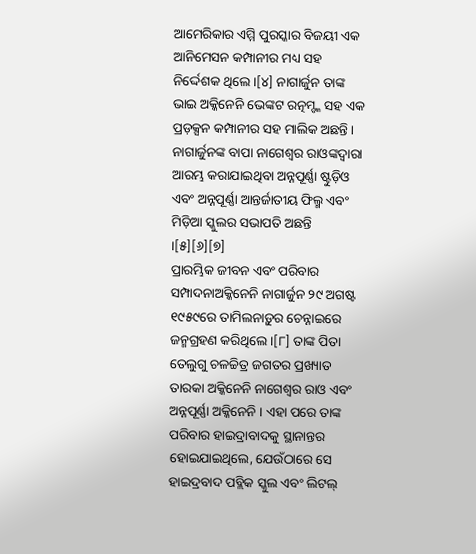ଆମେରିକାର ଏମ୍ମି ପୁରସ୍କାର ବିଜୟୀ ଏକ ଆନିମେସନ କମ୍ପାନୀର ମଧ୍ୟ ସହ ନିର୍ଦ୍ଦେଶକ ଥିଲେ ।[୪] ନାଗାର୍ଜୁନ ତାଙ୍କ ଭାଇ ଅକ୍କିନେନି ଭେଙ୍କଟ ରତ୍ନମ୍ଙ୍କ ସହ ଏକ ପ୍ରଡ଼କ୍ସନ କମ୍ପାନୀର ସହ ମାଲିକ ଅଛନ୍ତି । ନାଗାର୍ଜୁନଙ୍କ ବାପା ନାଗେଶ୍ୱର ରାଓଙ୍କଦ୍ୱାରା ଆରମ୍ଭ କରାଯାଇଥିବା ଅନ୍ନପୂର୍ଣ୍ଣା ଷ୍ଟୁଡ଼ିଓ ଏବଂ ଅନ୍ନପୂର୍ଣ୍ଣା ଆନ୍ତର୍ଜାତୀୟ ଫିଲ୍ମ ଏବଂ ମିଡ଼ିଆ ସ୍କୁଲର ସଭାପତି ଅଛନ୍ତି ।[୫][୬][୭]
ପ୍ରାରମ୍ଭିକ ଜୀବନ ଏବଂ ପରିବାର
ସମ୍ପାଦନାଅକ୍କିନେନି ନାଗାର୍ଜୁନ ୨୯ ଅଗଷ୍ଟ ୧୯୫୯ରେ ତାମିଲନାଡ଼ୁର ଚେନ୍ନାଇରେ ଜନ୍ମଗ୍ରହଣ କରିଥିଲେ ।[୮] ତାଙ୍କ ପିତା ତେଲୁଗୁ ଚଳଚ୍ଚିତ୍ର ଜଗତର ପ୍ରଖ୍ୟାତ ତାରକା ଅକ୍କିନେନି ନାଗେଶ୍ୱର ରାଓ ଏବଂ ଅନ୍ନପୂର୍ଣ୍ଣା ଅକ୍କିନେନି । ଏହା ପରେ ତାଙ୍କ ପରିବାର ହାଇଦ୍ରାବାଦକୁ ସ୍ଥାନାନ୍ତର ହୋଇଯାଇଥିଲେ, ଯେଉଁଠାରେ ସେ ହାଇଦ୍ରବାଦ ପବ୍ଲିକ ସ୍କୁଲ ଏବଂ ଲିଟଲ୍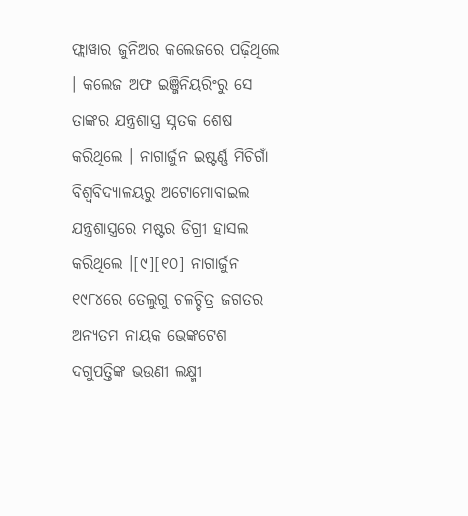ଫ୍ଲାୱାର ଜୁନିଅର କଲେଜରେ ପଢ଼ିଥିଲେ । କଲେଜ ଅଫ ଇଞ୍ଜିନିୟରିଂରୁ ସେ ତାଙ୍କର ଯନ୍ତ୍ରଶାସ୍ତ୍ର ସ୍ନତକ ଶେଷ କରିଥିଲେ । ନାଗାର୍ଜୁନ ଇଷ୍ଟର୍ଣ୍ଣ ମିଚିଗାଁ ବିଶ୍ୱବିଦ୍ୟାଳୟରୁ ଅଟୋମୋବାଇଲ ଯନ୍ତ୍ରଶାସ୍ତ୍ରରେ ମଷ୍ଟର ଡିଗ୍ରୀ ହାସଲ କରିଥିଲେ ।[୯][୧୦] ନାଗାର୍ଜୁନ ୧୯୮୪ରେ ତେଲୁଗୁ ଚଳଚ୍ଚିତ୍ର ଜଗତର ଅନ୍ୟତମ ନାୟକ ଭେଙ୍କଟେଶ ଦଗୁପତ୍ତିଙ୍କ ଭଉଣୀ ଲକ୍ଷ୍ମୀ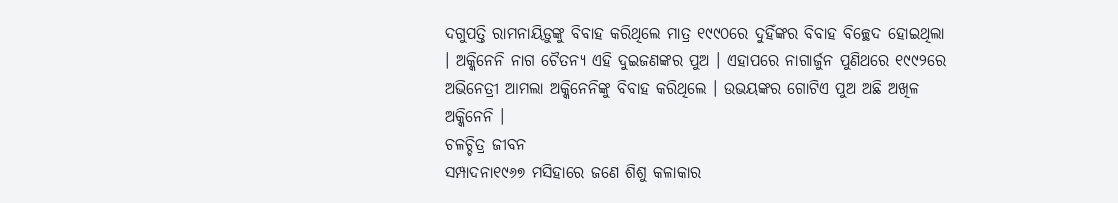ଦଗୁପତ୍ତି ରାମନାୟିଡ଼ୁଙ୍କୁ ବିବାହ କରିଥିଲେ ମାତ୍ର ୧୯୯୦ରେ ଦୁହିଁଙ୍କର ବିବାହ ବିଚ୍ଛେଦ ହୋଇଥିଲା । ଅକ୍କିନେନି ନାଗ ଚୈତନ୍ୟ ଏହି ଦୁଇଜଣଙ୍କର ପୁଅ । ଏହାପରେ ନାଗାର୍ଜୁନ ପୁଣିଥରେ ୧୯୯୨ରେ ଅଭିନେତ୍ରୀ ଆମଲା ଅକ୍କିନେନିଙ୍କୁ ବିବାହ କରିଥିଲେ । ଉଭୟଙ୍କର ଗୋଟିଏ ପୁଅ ଅଛି ଅଖିଳ ଅକ୍କିନେନି ।
ଚଳଚ୍ଚିତ୍ର ଜୀବନ
ସମ୍ପାଦନା୧୯୬୭ ମସିହାରେ ଜଣେ ଶିଶୁ କଳାକାର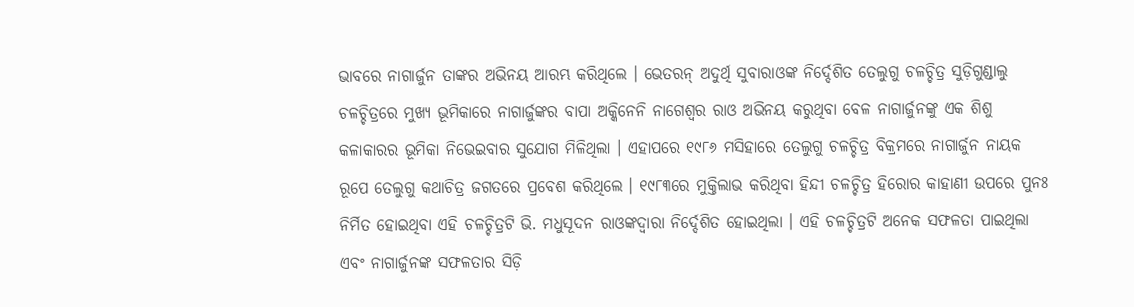ଭାବରେ ନାଗାର୍ଜୁନ ତାଙ୍କର ଅଭିନୟ ଆରମ୍ଭ କରିଥିଲେ । ଭେତରନ୍ ଅଦୁର୍ଥି ସୁବାରାଓଙ୍କ ନିର୍ଦ୍ଦେଶିତ ତେଲୁଗୁ ଚଳଚ୍ଚିତ୍ର ସୁଡ଼ିଗୁଣ୍ଡାଲୁ ଚଳଚ୍ଚିତ୍ରରେ ମୁଖ୍ୟ ଭୂମିକାରେ ନାଗାର୍ଜୁଙ୍କର ବାପା ଅକ୍କିନେନି ନାଗେଶ୍ୱର ରାଓ ଅଭିନୟ କରୁଥିବା ବେଳ ନାଗାର୍ଜୁନଙ୍କୁ ଏକ ଶିଶୁ କଳାକାରର ଭୂମିକା ନିଭେଇବାର ସୁଯୋଗ ମିଳିଥିଲା । ଏହାପରେ ୧୯୮୬ ମସିହାରେ ତେଲୁଗୁ ଚଳଚ୍ଚିତ୍ର ବିକ୍ରମରେ ନାଗାର୍ଜୁନ ନାୟକ ରୂପେ ତେଲୁଗୁ କଥାଚିତ୍ର ଜଗତରେ ପ୍ରବେଶ କରିଥିଲେ । ୧୯୮୩ରେ ମୁକ୍ତିଲାଭ କରିଥିବା ହିନ୍ଦୀ ଚଳଚ୍ଚିତ୍ର ହିରୋର କାହାଣୀ ଉପରେ ପୁନଃ ନିର୍ମିତ ହୋଇଥିବା ଏହି ଚଳଚ୍ଚିତ୍ରଟି ଭି. ମଧୁସୂଦନ ରାଓଙ୍କଦ୍ୱାରା ନିର୍ଦ୍ଦେଶିତ ହୋଇଥିଲା । ଏହି ଚଳଚ୍ଚିତ୍ରଟି ଅନେକ ସଫଳତା ପାଇଥିଲା ଏବଂ ନାଗାର୍ଜୁନଙ୍କ ସଫଳତାର ସିଡ଼ି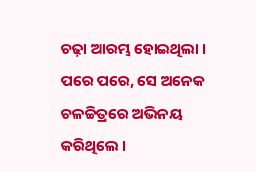ଚଢ଼ା ଆରମ୍ଭ ହୋଇଥିଲା ।
ପରେ ପରେ, ସେ ଅନେକ ଚଳଚ୍ଚିତ୍ରରେ ଅଭିନୟ କରିଥିଲେ ।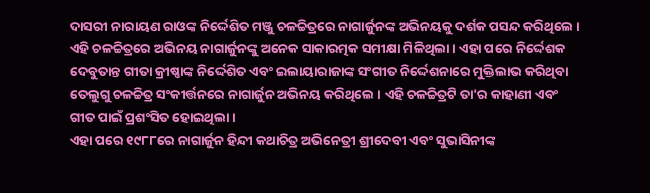ଦାସରୀ ନାରାୟଣ ରାଓଙ୍କ ନିର୍ଦ୍ଦେଶିତ ମଞ୍ଜୁ ଚଳଚ୍ଚିତ୍ରରେ ନାଗାର୍ଜୁନଙ୍କ ଅଭିନୟକୁ ଦର୍ଶକ ପସନ୍ଦ କରିଥିଲେ । ଏହି ଚଳଚ୍ଚିତ୍ରରେ ଅଭିନୟ ନାଗାର୍ଜୁନଙ୍କୁ ଅନେକ ସାକାରତ୍ମକ ସମୀକ୍ଷା ମିଳିଥିଲା । ଏହା ପରେ ନିର୍ଦ୍ଦେଶକ ଦେବୁତାନ୍ତ ଗୀତା କ୍ରୀଷ୍ଣାଙ୍କ ନିର୍ଦ୍ଦେଶିତ ଏବଂ ଇଲାୟାରାଜାଙ୍କ ସଂଗୀତ ନିର୍ଦ୍ଦେଶନାରେ ମୁକ୍ତିଲାଭ କରିଥିବା ତେଲୁଗୁ ଚଳଚ୍ଚିତ୍ର ସଂକୀର୍ତ୍ତନରେ ନାଗାର୍ଜୁନ ଅଭିନୟ କରିଥିଲେ । ଏହି ଚଳଚ୍ଚିତ୍ରଟି ତା'ର କାହାଣୀ ଏବଂ ଗୀତ ପାଇଁ ପ୍ରଶଂସିତ ହୋଇଥିଲା ।
ଏହା ପରେ ୧୯୮୮ରେ ନାଗାର୍ଜୁନ ହିନ୍ଦୀ କଥାଚିତ୍ର ଅଭିନେତ୍ରୀ ଶ୍ରୀଦେବୀ ଏବଂ ସୁଭାସିନୀଙ୍କ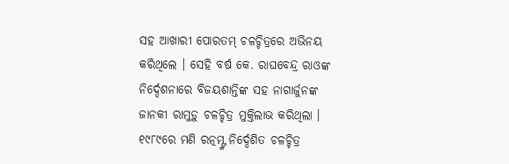ସହ ଆଖାରୀ ପୋରତମ୍ ଚଳଚ୍ଚିତ୍ରରେ ଅଭିନୟ କରିଥିଲେ । ସେହି ବର୍ଷ କେ. ରାଘବେନ୍ଦ୍ର ରାଓଙ୍କ ନିର୍ଦ୍ଦେଶନାରେ ବିଜୟଶାନ୍ତିଙ୍କ ସହ ନାଗାର୍ଜୁନଙ୍କ ଜାନକୀ ରାମୁଡ଼ୁ ଚଳଚ୍ଚିତ୍ର ମୁକ୍ତିଲାଭ କରିଥିଲା । ୧୯୮୯ରେ ମଣି ରତ୍ନମ୍ଙ୍କ ନିର୍ଦ୍ଦେଶିତ ଚଳଚ୍ଚିତ୍ର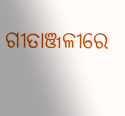ଗୀତାଞ୍ଜଳୀରେ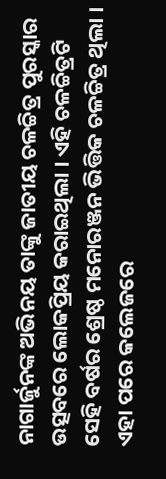ନାଗାର୍ଜୁନଙ୍କ ଅଭିନୟ ତାଙ୍କୁ ଜାତୀୟ ଚଳଚ୍ଚିତ୍ର ପୁରସ୍କାର ଉତ୍ସବରେ ଲୋକପ୍ରିୟ କରାଇଥିଲା । ଏହି ଚଳଚ୍ଚିତ୍ରଟି ସେହି ବର୍ଷର ଶ୍ରେଷ୍ଠ ମନୋରଞ୍ଜନ ଭିତ୍ତିକ ଚଳଚ୍ଚିତ୍ର ଥିଲା ।
ଏହା ପରେ କଲେଜରେ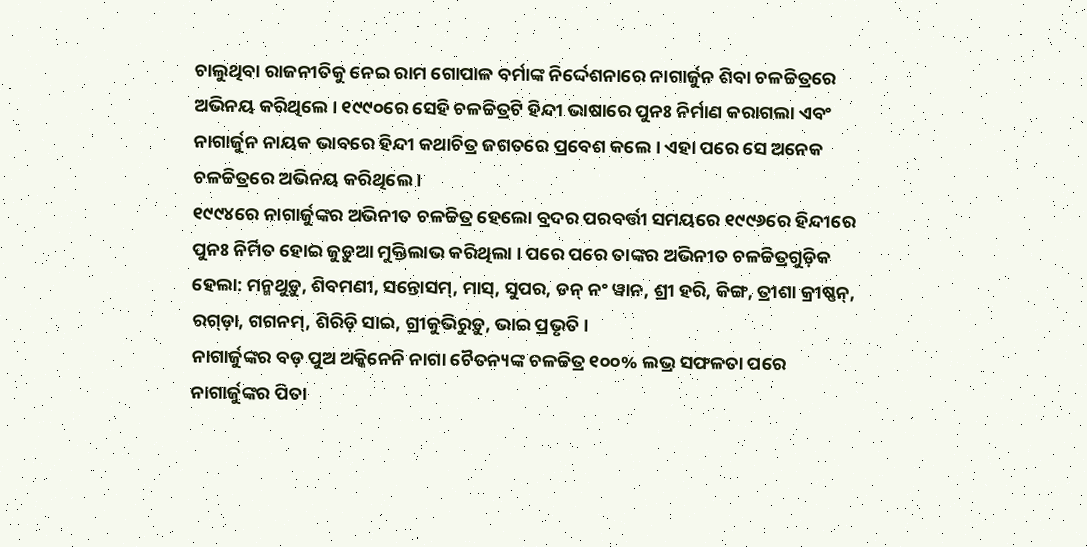ଚାଲୁଥିବା ରାଜନୀତିକୁ ନେଇ ରାମ ଗୋପାଳ ବର୍ମାଙ୍କ ନିର୍ଦ୍ଦେଶନାରେ ନାଗାର୍ଜୁନ ଶିବା ଚଳଚ୍ଚିତ୍ରରେ ଅଭିନୟ କରିଥିଲେ । ୧୯୯୦ରେ ସେହି ଚଳଚ୍ଚିତ୍ରଟି ହିନ୍ଦୀ ଭାଷାରେ ପୁନଃ ନିର୍ମାଣ କରାଗଲା ଏବଂ ନାଗାର୍ଜୁନ ନାୟକ ଭାବରେ ହିନ୍ଦୀ କଥାଚିତ୍ର ଜଗତରେ ପ୍ରବେଶ କଲେ । ଏହା ପରେ ସେ ଅନେକ ଚଳଚ୍ଚିତ୍ରରେ ଅଭିନୟ କରିଥିଲେ ।
୧୯୯୪ରେ ନାଗାର୍ଜୁଙ୍କର ଅଭିନୀତ ଚଳଚ୍ଚିତ୍ର ହେଲୋ ବ୍ରଦର ପରବର୍ତ୍ତୀ ସମୟରେ ୧୯୯୬ରେ ହିନ୍ଦୀରେ ପୁନଃ ନିର୍ମିତ ହୋଇ ଜୁଡ଼ୁଆ ମୁକ୍ତିଲାଭ କରିଥିଲା । ପରେ ପରେ ତାଙ୍କର ଅଭିନୀତ ଚଳଚ୍ଚିତ୍ରଗୁଡ଼ିକ ହେଲା: ମନ୍ମଥୁଡ଼ୁ, ଶିବମଣୀ, ସନ୍ତୋସମ୍, ମାସ୍, ସୁପର, ଡନ୍ ନଂ ୱାନ, ଶ୍ରୀ ହରି, କିଙ୍ଗ, ତ୍ରୀଶା କ୍ରୀଷ୍ଣନ୍, ରଗ୍ଡ଼ା, ଗଗନମ୍, ଶିରିଡ଼ି ସାଇ, ଗ୍ରୀକୁଭିରୁଡ଼ୁ, ଭାଇ ପ୍ରଭୃତି ।
ନାଗାର୍ଜୁଙ୍କର ବଡ଼ ପୁଅ ଅକ୍କିନେନି ନାଗା ଚୈତନ୍ୟଙ୍କ ଚଳଚ୍ଚିତ୍ର ୧୦୦% ଲଭ୍ର ସଫଳତା ପରେ ନାଗାର୍ଜୁଙ୍କର ପିତା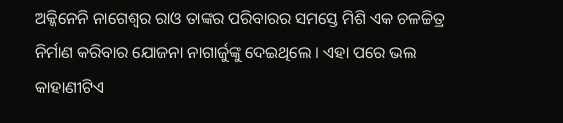ଅକ୍କିନେନି ନାଗେଶ୍ୱର ରାଓ ତାଙ୍କର ପରିବାରର ସମସ୍ତେ ମିଶି ଏକ ଚଳଚ୍ଚିତ୍ର ନିର୍ମାଣ କରିବାର ଯୋଜନା ନାଗାର୍ଜୁଙ୍କୁ ଦେଇଥିଲେ । ଏହା ପରେ ଭଲ କାହାଣୀଟିଏ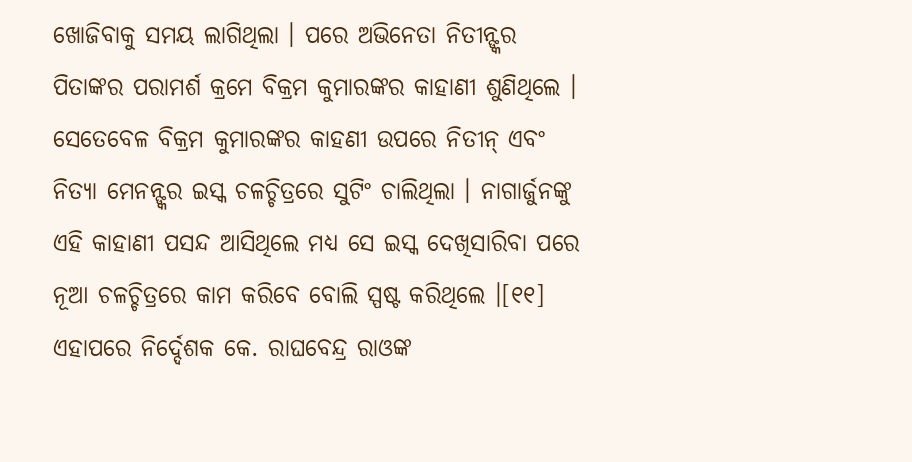ଖୋଜିବାକୁ ସମୟ ଲାଗିଥିଲା । ପରେ ଅଭିନେତା ନିତୀନ୍ଙ୍କର ପିତାଙ୍କର ପରାମର୍ଶ କ୍ରମେ ବିକ୍ରମ କୁମାରଙ୍କର କାହାଣୀ ଶୁଣିଥିଲେ । ସେତେବେଳ ବିକ୍ରମ କୁମାରଙ୍କର କାହଣୀ ଉପରେ ନିତୀନ୍ ଏବଂ ନିତ୍ୟା ମେନନ୍ଙ୍କର ଇସ୍କ ଚଳଚ୍ଚିତ୍ରରେ ସୁଟିଂ ଚାଲିଥିଲା । ନାଗାର୍ଜୁନଙ୍କୁ ଏହି କାହାଣୀ ପସନ୍ଦ ଆସିଥିଲେ ମଧ୍ୟ ସେ ଇସ୍କ ଦେଖିସାରିବା ପରେ ନୂଆ ଚଳଚ୍ଚିତ୍ରରେ କାମ କରିବେ ବୋଲି ସ୍ପଷ୍ଟ କରିଥିଲେ ।[୧୧] ଏହାପରେ ନିର୍ଦ୍ଦେଶକ କେ. ରାଘବେନ୍ଦ୍ର ରାଓଙ୍କ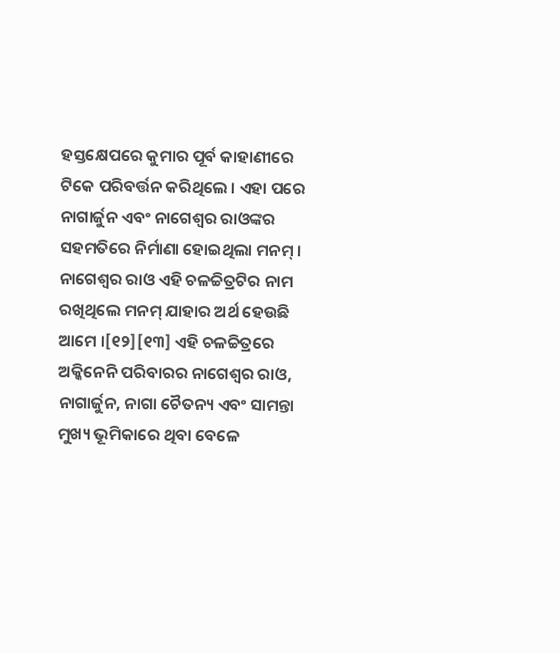ହସ୍ତକ୍ଷେପରେ କୁମାର ପୂର୍ବ କାହାଣୀରେ ଟିକେ ପରିବର୍ତ୍ତନ କରିଥିଲେ । ଏହା ପରେ ନାଗାର୍ଜୁନ ଏବଂ ନାଗେଶ୍ୱର ରାଓଙ୍କର ସହମତିରେ ନିର୍ମାଣା ହୋଇଥିଲା ମନମ୍ । ନାଗେଶ୍ୱର ରାଓ ଏହି ଚଳଚ୍ଚିତ୍ରଟିର ନାମ ରଖିଥିଲେ ମନମ୍ ଯାହାର ଅର୍ଥ ହେଉଛି ଆମେ ।[୧୨][୧୩] ଏହି ଚଳଚ୍ଚିତ୍ରରେ ଅକ୍କିନେନି ପରିବାରର ନାଗେଶ୍ୱର ରାଓ, ନାଗାର୍ଜୁନ, ନାଗା ଚୈତନ୍ୟ ଏବଂ ସାମନ୍ତା ମୁଖ୍ୟ ଭୂମିକାରେ ଥିବା ବେଳେ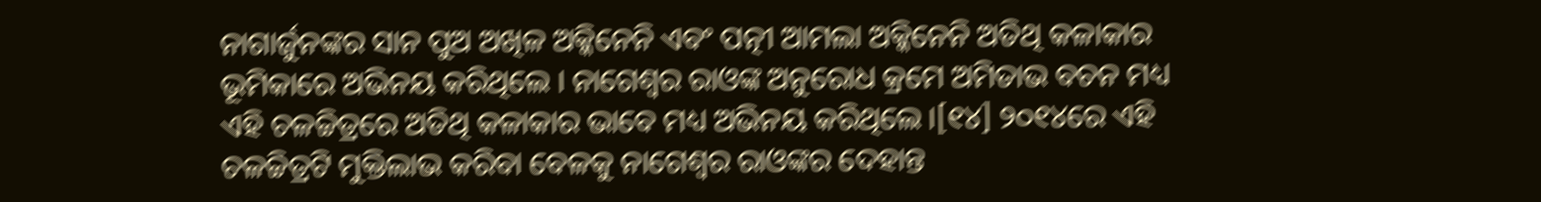ନାଗାର୍ଜୁନଙ୍କର ସାନ ପୁଅ ଅଖିଳ ଅକ୍କିନେନି ଏବଂ ପତ୍ନୀ ଆମଲା ଅକ୍କିନେନି ଅତିଥି କଳାକାର ଭୂମିକାରେ ଅଭିନୟ କରିଥିଲେ । ନାଗେଶ୍ୱର ରାଓଙ୍କ ଅନୁରୋଧ କ୍ରମେ ଅମିତାଭ ବଚନ ମଧ୍ୟ ଏହି ଚଳଚ୍ଚିତ୍ରରେ ଅତିଥି କଳାକାର ଭାବେ ମଧ୍ୟ ଅଭିନୟ କରିଥିଲେ ।[୧୪] ୨୦୧୪ରେ ଏହି ଚଳଚ୍ଚିତ୍ରଟି ମୁକ୍ତିଲାଭ କରିବା ବେଳକୁ ନାଗେଶ୍ୱର ରାଓଙ୍କର ଦେହାନ୍ତ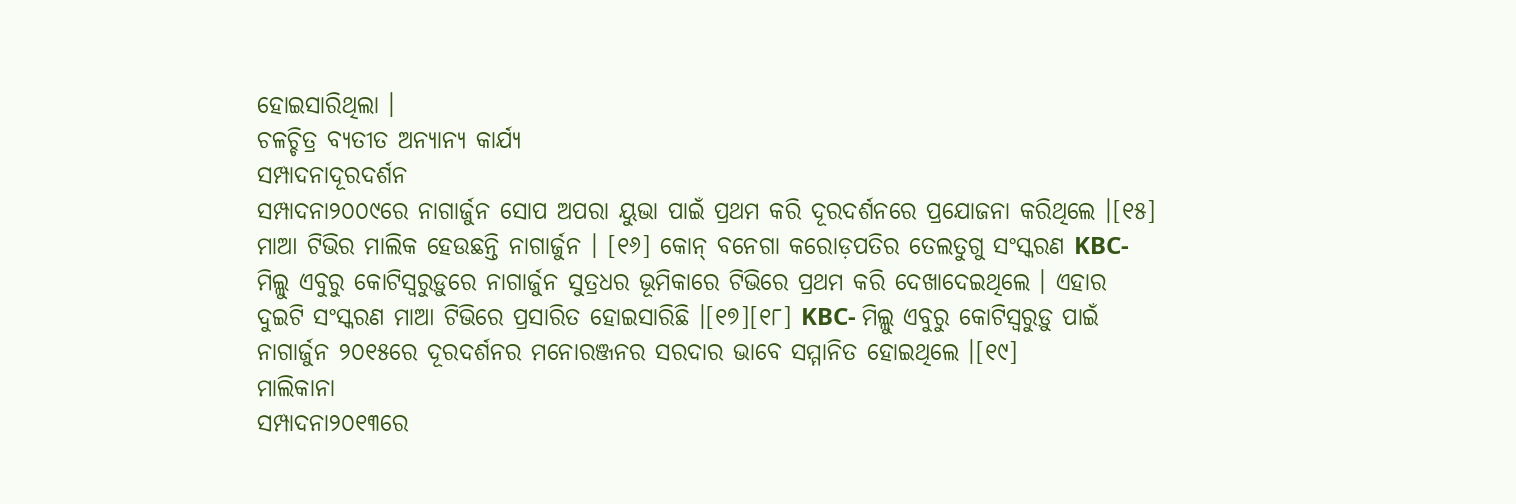ହୋଇସାରିଥିଲା ।
ଚଳଚ୍ଚିତ୍ର ବ୍ୟତୀତ ଅନ୍ୟାନ୍ୟ କାର୍ଯ୍ୟ
ସମ୍ପାଦନାଦୂରଦର୍ଶନ
ସମ୍ପାଦନା୨୦୦୯ରେ ନାଗାର୍ଜୁନ ସୋପ ଅପରା ୟୁଭା ପାଇଁ ପ୍ରଥମ କରି ଦୂରଦର୍ଶନରେ ପ୍ରଯୋଜନା କରିଥିଲେ ।[୧୫] ମାଆ ଟିଭିର ମାଲିକ ହେଉଛନ୍ତି ନାଗାର୍ଜୁନ । [୧୬] କୋନ୍ ବନେଗା କରୋଡ଼ପତିର ତେଲତୁଗୁ ସଂସ୍କରଣ KBC- ମିଲ୍ଲୁ ଏବୁରୁ କୋଟିସ୍ୱରୁଡ଼ୁରେ ନାଗାର୍ଜୁନ ସୁତ୍ରଧର ଭୂମିକାରେ ଟିଭିରେ ପ୍ରଥମ କରି ଦେଖାଦେଇଥିଲେ । ଏହାର ଦୁଇଟି ସଂସ୍କରଣ ମାଆ ଟିଭିରେ ପ୍ରସାରିତ ହୋଇସାରିଛି ।[୧୭][୧୮] KBC- ମିଲ୍ଲୁ ଏବୁରୁ କୋଟିସ୍ୱରୁଡ଼ୁ ପାଇଁ ନାଗାର୍ଜୁନ ୨୦୧୫ରେ ଦୂରଦର୍ଶନର ମନୋରଞ୍ଜନର ସରଦାର ଭାବେ ସମ୍ମାନିତ ହୋଇଥିଲେ ।[୧୯]
ମାଲିକାନା
ସମ୍ପାଦନା୨୦୧୩ରେ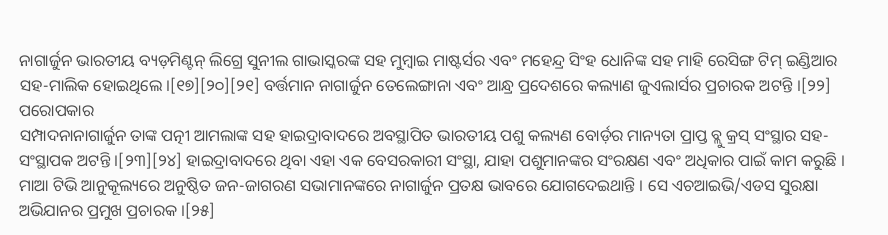ନାଗାର୍ଜୁନ ଭାରତୀୟ ବ୍ୟଡ଼ମିଣ୍ଟନ୍ ଲିଗ୍ରେ ସୁନୀଲ ଗାଭାସ୍କରଙ୍କ ସହ ମୁମ୍ବାଇ ମାଷ୍ଟର୍ସର ଏବଂ ମହେନ୍ଦ୍ର ସିଂହ ଧୋନିଙ୍କ ସହ ମାହି ରେସିଙ୍ଗ ଟିମ୍ ଇଣ୍ଡିଆର ସହ-ମାଲିକ ହୋଇଥିଲେ ।[୧୭][୨୦][୨୧] ବର୍ତ୍ତମାନ ନାଗାର୍ଜୁନ ତେଲେଙ୍ଗାନା ଏବଂ ଆନ୍ଧ୍ର ପ୍ରଦେଶରେ କଲ୍ୟାଣ ଜୁଏଲାର୍ସର ପ୍ରଚାରକ ଅଟନ୍ତି ।[୨୨]
ପରୋପକାର
ସମ୍ପାଦନାନାଗାର୍ଜୁନ ତାଙ୍କ ପତ୍ନୀ ଆମଲାଙ୍କ ସହ ହାଇଦ୍ରାବାଦରେ ଅବସ୍ଥାପିତ ଭାରତୀୟ ପଶୁ କଲ୍ୟଣ ବୋର୍ଡ଼ର ମାନ୍ୟତା ପ୍ରାପ୍ତ ବ୍ଲୁ କ୍ରସ୍ ସଂସ୍ଥାର ସହ-ସଂସ୍ଥାପକ ଅଟନ୍ତି ।[୨୩][୨୪] ହାଇଦ୍ରାବାଦରେ ଥିବା ଏହା ଏକ ବେସରକାରୀ ସଂସ୍ଥା, ଯାହା ପଶୁମାନଙ୍କର ସଂରକ୍ଷଣ ଏବଂ ଅଧିକାର ପାଇଁ କାମ କରୁଛି । ମାଆ ଟିଭି ଆନୁକୂଲ୍ୟରେ ଅନୁଷ୍ଠିତ ଜନ-ଜାଗରଣ ସଭାମାନଙ୍କରେ ନାଗାର୍ଜୁନ ପ୍ରତକ୍ଷ ଭାବରେ ଯୋଗଦେଇଥାନ୍ତି । ସେ ଏଚଆଇଭି/ଏଡସ ସୁରକ୍ଷା ଅଭିଯାନର ପ୍ରମୁଖ ପ୍ରଚାରକ ।[୨୫]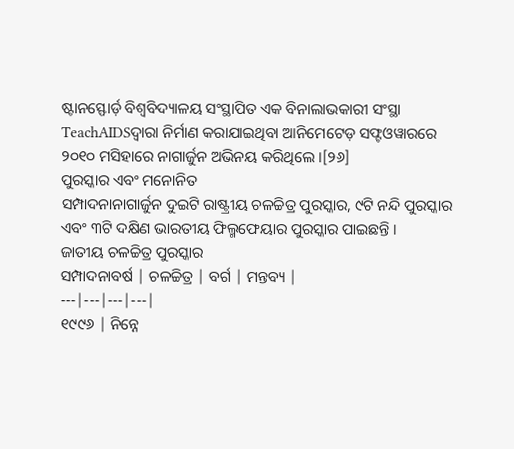ଷ୍ଟାନସ୍ଫୋର୍ଡ଼ ବିଶ୍ୱବିଦ୍ୟାଳୟ ସଂସ୍ଥାପିତ ଏକ ବିନାଲାଭକାରୀ ସଂସ୍ଥା TeachAIDSଦ୍ୱାରା ନିର୍ମାଣ କରାଯାଇଥିବା ଆନିମେଟେଡ଼ ସଫ୍ଟଓୱାରରେ ୨୦୧୦ ମସିହାରେ ନାଗାର୍ଜୁନ ଅଭିନୟ କରିଥିଲେ ।[୨୬]
ପୁରସ୍କାର ଏବଂ ମନୋନିତ
ସମ୍ପାଦନାନାଗାର୍ଜୁନ ଦୁଇଟି ରାଷ୍ଟ୍ରୀୟ ଚଳଚ୍ଚିତ୍ର ପୁରସ୍କାର, ୯ଟି ନନ୍ଦି ପୁରସ୍କାର ଏବଂ ୩ଟି ଦକ୍ଷିଣ ଭାରତୀୟ ଫିଲ୍ମଫେୟାର ପୁରସ୍କାର ପାଇଛନ୍ତି ।
ଜାତୀୟ ଚଳଚ୍ଚିତ୍ର ପୁରସ୍କାର
ସମ୍ପାଦନାବର୍ଷ | ଚଳଚ୍ଚିତ୍ର | ବର୍ଗ | ମନ୍ତବ୍ୟ |
---|---|---|---|
୧୯୯୬ | ନିନ୍ନେ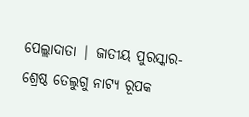ପେଲ୍ଲାଦାତା | ଜାତୀୟ ପୁରସ୍କାର- ଶ୍ରେଷ୍ଠ ତେଲୁଗୁ ନାଟ୍ୟ ରୂପକ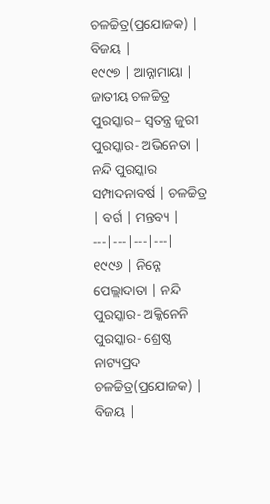ଚଳଚ୍ଚିତ୍ର(ପ୍ରଯୋଜକ) | ବିଜୟ |
୧୯୯୭ | ଆନ୍ନାମାୟା | ଜାତୀୟ ଚଳଚ୍ଚିତ୍ର ପୁରସ୍କାର– ସ୍ୱତନ୍ତ୍ର ଜୁରୀ ପୁରସ୍କାର- ଅଭିନେତା |
ନନ୍ଦି ପୁରସ୍କାର
ସମ୍ପାଦନାବର୍ଷ | ଚଳଚ୍ଚିତ୍ର | ବର୍ଗ | ମନ୍ତବ୍ୟ |
---|---|---|---|
୧୯୯୬ | ନିନ୍ନେ ପେଲ୍ଲାଦାତା | ନନ୍ଦି ପୁରସ୍କାର- ଅକ୍କିନେନି ପୁରସ୍କାର- ଶ୍ରେଷ୍ଠ ନାଟ୍ୟପ୍ରଦ ଚଳଚ୍ଚିତ୍ର(ପ୍ରଯୋଜକ) | ବିଜୟ |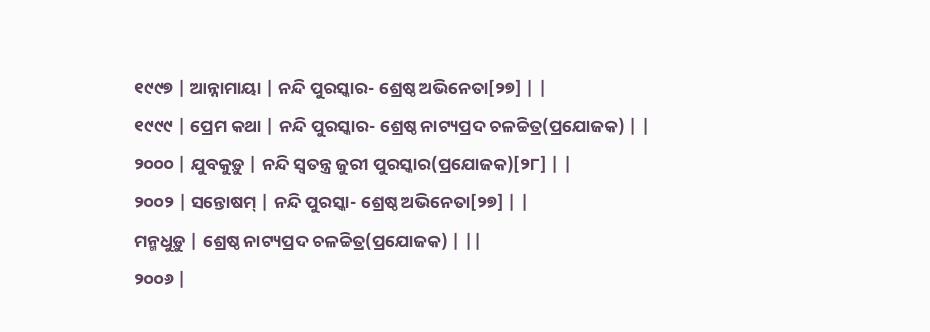୧୯୯୭ | ଆନ୍ନାମାୟା | ନନ୍ଦି ପୁରସ୍କାର- ଶ୍ରେଷ୍ଠ ଅଭିନେତା[୨୭] | |
୧୯୯୯ | ପ୍ରେମ କଥା | ନନ୍ଦି ପୁରସ୍କାର- ଶ୍ରେଷ୍ଠ ନାଟ୍ୟପ୍ରଦ ଚଳଚ୍ଚିତ୍ର(ପ୍ରଯୋଜକ) | |
୨୦୦୦ | ଯୁବକୁଡ଼ୁ | ନନ୍ଦି ସ୍ୱତନ୍ତ୍ର ଜୁରୀ ପୁରସ୍କାର(ପ୍ରଯୋଜକ)[୨୮] | |
୨୦୦୨ | ସନ୍ତୋଷମ୍ | ନନ୍ଦି ପୁରସ୍କା- ଶ୍ରେଷ୍ଠ ଅଭିନେତା[୨୭] | |
ମନ୍ମଧୁଡ଼ୁ | ଶ୍ରେଷ୍ଠ ନାଟ୍ୟପ୍ରଦ ଚଳଚ୍ଚିତ୍ର(ପ୍ରଯୋଜକ) | ||
୨୦୦୬ |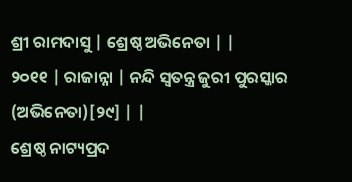ଶ୍ରୀ ରାମଦାସୁ | ଶ୍ରେଷ୍ଠ ଅଭିନେତା | |
୨୦୧୧ | ରାଜାନ୍ନା | ନନ୍ଦି ସ୍ୱତନ୍ତ୍ର ଜୁରୀ ପୁରସ୍କାର (ଅଭିନେତା)[୨୯] | |
ଶ୍ରେଷ୍ଠ ନାଟ୍ୟପ୍ରଦ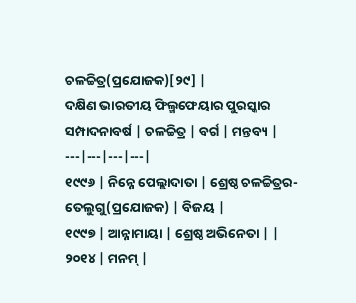ଚଳଚ୍ଚିତ୍ର(ପ୍ରଯୋଜକ)[୨୯] |
ଦକ୍ଷିଣ ଭାରତୀୟ ଫିଲ୍ମଫେୟାର ପୁରସ୍କାର
ସମ୍ପାଦନାବର୍ଷ | ଚଳଚ୍ଚିତ୍ର | ବର୍ଗ | ମନ୍ତବ୍ୟ |
---|---|---|---|
୧୯୯୬ | ନିନ୍ନେ ପେଲ୍ଲାଦାତା | ଶ୍ରେଷ୍ଠ ଚଳଚ୍ଚିତ୍ରର- ତେଲୁଗୁ(ପ୍ରଯୋଜକ) | ବିଜୟ |
୧୯୯୭ | ଆନ୍ନାମାୟା | ଶ୍ରେଷ୍ଠ ଅଭିନେତା | |
୨୦୧୪ | ମନମ୍ |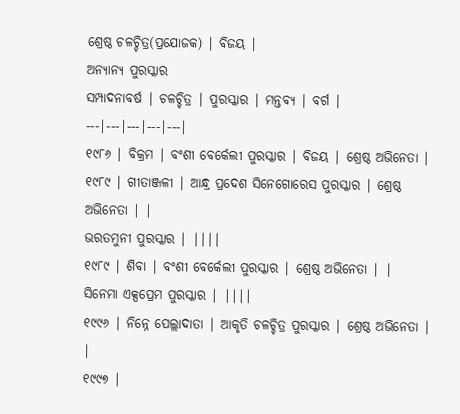ଶ୍ରେଷ୍ଠ ଚଳଚ୍ଚିତ୍ର(ପ୍ରଯୋଜକ) | ବିଜୟ |
ଅନ୍ୟାନ୍ୟ ପୁରସ୍କାର
ସମ୍ପାଦନାବର୍ଷ | ଚଳଚ୍ଚିତ୍ର | ପୁରସ୍କାର | ମନ୍ତବ୍ୟ | ବର୍ଗ |
---|---|---|---|---|
୧୯୮୬ | ବିକ୍ରମ | ବଂଶୀ ବେର୍କେଲୀ ପୁରସ୍କାର | ବିଜୟ | ଶ୍ରେଷ୍ଠ ଅଭିନେତା |
୧୯୮୯ | ଗୀତାଞ୍ଜଳୀ | ଆନ୍ଧ୍ର ପ୍ରଦେଶ ସିନେଗୋରେସ ପୁରସ୍କାର | ଶ୍ରେଷ୍ଠ ଅଭିନେତା | |
ଭରତମୁନୀ ପୁରସ୍କାର | ||||
୧୯୮୯ | ଶିବା | ବଂଶୀ ବେର୍କେଲୀ ପୁରସ୍କାର | ଶ୍ରେଷ୍ଠ ଅଭିନେତା | |
ସିନେମା ଏକ୍ସପ୍ରେମ ପୁରସ୍କାର | ||||
୧୯୯୬ | ନିନ୍ନେ ପେଲ୍ଲାଦାତା | ଆକୃତି ଚଳଚ୍ଚିତ୍ର ପୁରସ୍କାର | ଶ୍ରେଷ୍ଠ ଅଭିନେତା | |
୧୯୯୭ |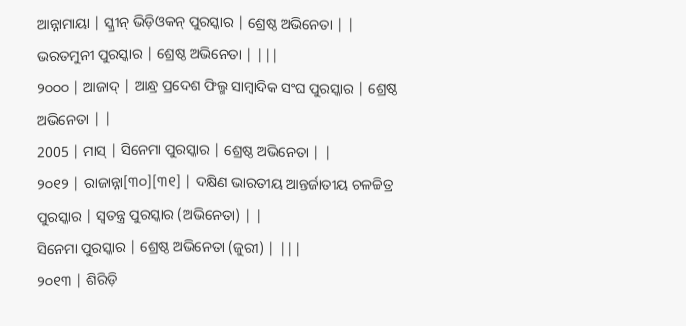ଆନ୍ନାମାୟା | ସ୍କ୍ରୀନ୍ ଭିଡ଼ିଓକନ୍ ପୁରସ୍କାର | ଶ୍ରେଷ୍ଠ ଅଭିନେତା | |
ଭରତମୁନୀ ପୁରସ୍କାର | ଶ୍ରେଷ୍ଠ ଅଭିନେତା | |||
୨୦୦୦ | ଆଜାଦ୍ | ଆନ୍ଧ୍ର ପ୍ରଦେଶ ଫିଲ୍ମ ସାମ୍ବାଦିକ ସଂଘ ପୁରସ୍କାର | ଶ୍ରେଷ୍ଠ ଅଭିନେତା | |
2005 | ମାସ୍ | ସିନେମା ପୁରସ୍କାର | ଶ୍ରେଷ୍ଠ ଅଭିନେତା | |
୨୦୧୨ | ରାଜାନ୍ନା[୩୦][୩୧] | ଦକ୍ଷିଣ ଭାରତୀୟ ଆନ୍ତର୍ଜାତୀୟ ଚଳଚ୍ଚିତ୍ର ପୁରସ୍କାର | ସ୍ୱତନ୍ତ୍ର ପୁରସ୍କାର (ଅଭିନେତା) | |
ସିନେମା ପୁରସ୍କାର | ଶ୍ରେଷ୍ଠ ଅଭିନେତା (ଜୁରୀ) | |||
୨୦୧୩ | ଶିରିଡ଼ି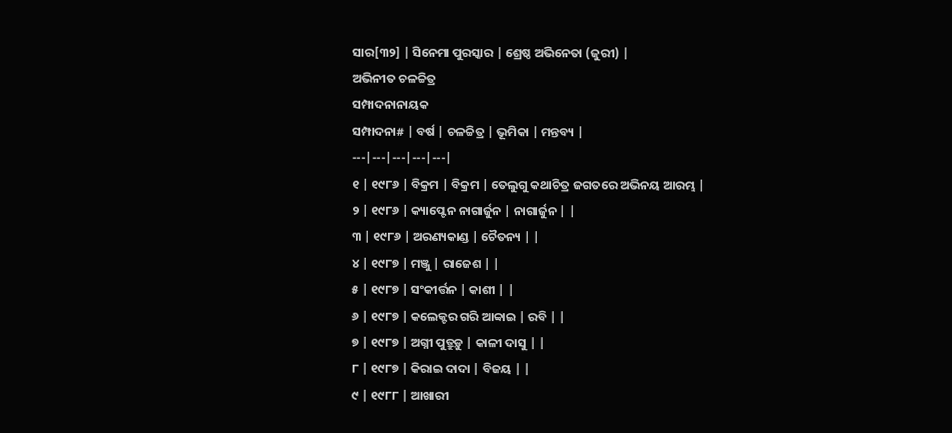ସାର[୩୨] | ସିନେମା ପୁରସ୍କାର | ଶ୍ରେଷ୍ଠ ଅଭିନେତା (ଜୁରୀ) |
ଅଭିନୀତ ଚଳଚ୍ଚିତ୍ର
ସମ୍ପାଦନାନାୟକ
ସମ୍ପାଦନା# | ବର୍ଷ | ଚଳଚ୍ଚିତ୍ର | ଭୂମିକା | ମନ୍ତବ୍ୟ |
---|---|---|---|---|
୧ | ୧୯୮୬ | ବିକ୍ରମ | ବିକ୍ରମ | ତେଲୁଗୁ କଥାଚିତ୍ର ଜଗତରେ ଅଭିନୟ ଆରମ୍ଭ |
୨ | ୧୯୮୬ | କ୍ୟାପ୍ଟେନ ନାଗାର୍ଜୁନ | ନାଗାର୍ଜୁନ | |
୩ | ୧୯୮୬ | ଅରଣ୍ୟକାଣ୍ଡ | ଚୈତନ୍ୟ | |
୪ | ୧୯୮୭ | ମଞ୍ଜୁ | ରାଜେଶ | |
୫ | ୧୯୮୭ | ସଂକୀର୍ତ୍ତନ | କାଶୀ | |
୬ | ୧୯୮୭ | କଲେକ୍ଟର ଗରି ଆବ୍ବାଇ | ରବି | |
୭ | ୧୯୮୭ | ଅଗ୍ନୀ ପୁତ୍ରୁଡ଼ୁ | କାଳୀ ଦାସୁ | |
୮ | ୧୯୮୭ | କିରାଇ ଦାଦା | ବିଜୟ | |
୯ | ୧୯୮୮ | ଆଖାରୀ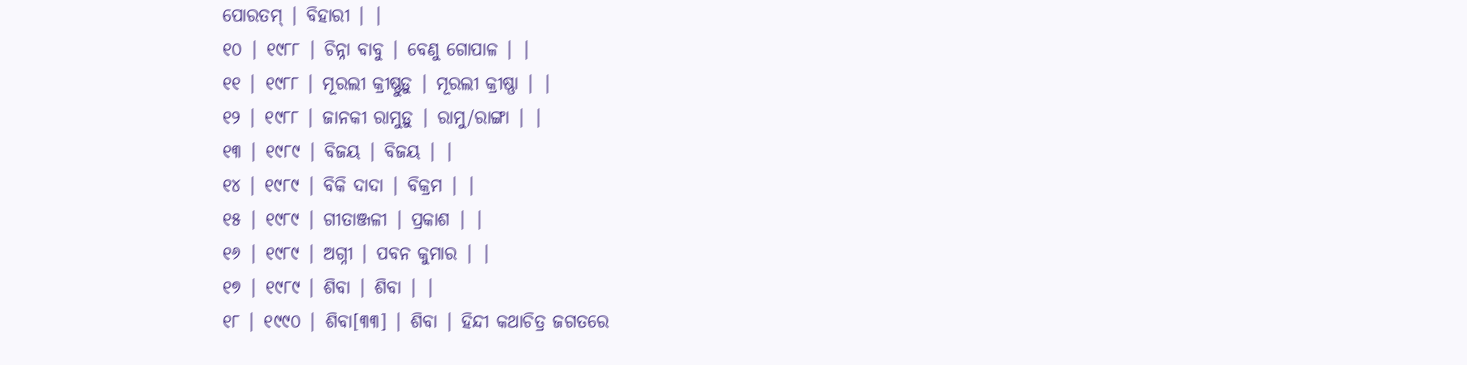ପୋରତମ୍ | ବିହାରୀ | |
୧୦ | ୧୯୮୮ | ଚିନ୍ନା ବାବୁ | ବେଣୁ ଗୋପାଳ | |
୧୧ | ୧୯୮୮ | ମୂରଲୀ କ୍ରୀଷ୍ଣୁଡ଼ୁ | ମୂରଲୀ କ୍ରୀଷ୍ଣା | |
୧୨ | ୧୯୮୮ | ଜାନକୀ ରାମୁଡ଼ୁ | ରାମୁ/ରାଙ୍ଗା | |
୧୩ | ୧୯୮୯ | ବିଜୟ | ବିଜୟ | |
୧୪ | ୧୯୮୯ | ବିକି ଦାଦା | ବିକ୍ରମ | |
୧୫ | ୧୯୮୯ | ଗୀତାଞ୍ଜଳୀ | ପ୍ରକାଶ | |
୧୬ | ୧୯୮୯ | ଅଗ୍ନୀ | ପବନ କୁମାର | |
୧୭ | ୧୯୮୯ | ଶିବା | ଶିବା | |
୧୮ | ୧୯୯୦ | ଶିବା[୩୩] | ଶିବା | ହିନ୍ଦୀ କଥାଚିତ୍ର ଜଗତରେ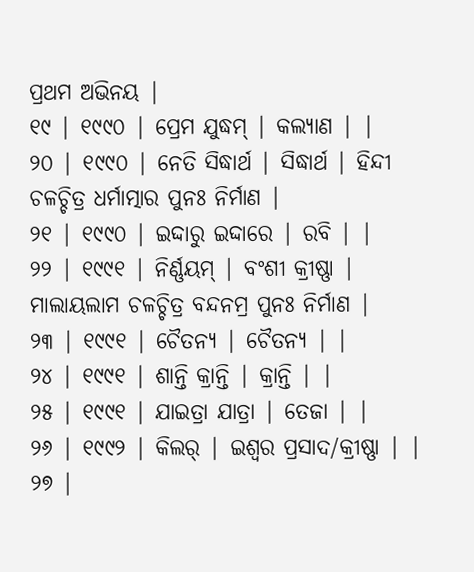ପ୍ରଥମ ଅଭିନୟ |
୧୯ | ୧୯୯୦ | ପ୍ରେମ ଯୁଦ୍ଧମ୍ | କଲ୍ୟାଣ | |
୨୦ | ୧୯୯୦ | ନେତି ସିଦ୍ଧାର୍ଥ | ସିଦ୍ଧାର୍ଥ | ହିନ୍ଦୀ ଚଳଚ୍ଚିତ୍ର ଧର୍ମାତ୍ମାର ପୁନଃ ନିର୍ମାଣ |
୨୧ | ୧୯୯୦ | ଇଦ୍ଦାରୁ ଇଦ୍ଦାରେ | ରବି | |
୨୨ | ୧୯୯୧ | ନିର୍ଣ୍ଣୟମ୍ | ବଂଶୀ କ୍ରୀଷ୍ଣା | ମାଲାୟଲାମ ଚଳଚ୍ଚିତ୍ର ବନ୍ଦନମ୍ର ପୁନଃ ନିର୍ମାଣ |
୨୩ | ୧୯୯୧ | ଚୈତନ୍ୟ | ଚୈତନ୍ୟ | |
୨୪ | ୧୯୯୧ | ଶାନ୍ତି କ୍ରାନ୍ତି | କ୍ରାନ୍ତି | |
୨୫ | ୧୯୯୧ | ଯାଇତ୍ରା ଯାତ୍ରା | ତେଜା | |
୨୬ | ୧୯୯୨ | କିଲର୍ | ଇଶ୍ୱର ପ୍ରସାଦ/କ୍ରୀଷ୍ଣା | |
୨୭ |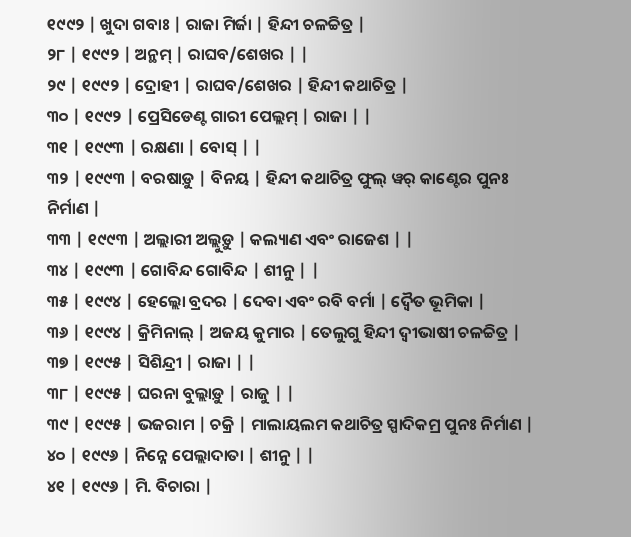୧୯୯୨ | ଖୁଦା ଗବାଃ | ରାଜା ମିର୍ଜା | ହିନ୍ଦୀ ଚଳଚ୍ଚିତ୍ର |
୨୮ | ୧୯୯୨ | ଅନ୍ଥମ୍ | ରାଘବ/ଶେଖର | |
୨୯ | ୧୯୯୨ | ଦ୍ରୋହୀ | ରାଘବ/ଶେଖର | ହିନ୍ଦୀ କଥାଚିତ୍ର |
୩୦ | ୧୯୯୨ | ପ୍ରେସିଡେଣ୍ଟ ଗାରୀ ପେଲ୍ଲମ୍ | ରାଜା | |
୩୧ | ୧୯୯୩ | ରକ୍ଷଣା | ବୋସ୍ | |
୩୨ | ୧୯୯୩ | ବରଷାଡ଼ୁ | ବିନୟ | ହିନ୍ଦୀ କଥାଚିତ୍ର ଫୁଲ୍ ୱର୍ କାଣ୍ଟେର ପୁନଃ ନିର୍ମାଣ |
୩୩ | ୧୯୯୩ | ଅଲ୍ଲାରୀ ଅଲ୍ଲୁଡ଼ୁ | କଲ୍ୟାଣ ଏବଂ ରାଜେଶ | |
୩୪ | ୧୯୯୩ | ଗୋବିନ୍ଦ ଗୋବିନ୍ଦ | ଶୀନୁ | |
୩୫ | ୧୯୯୪ | ହେଲ୍ଲୋ ବ୍ରଦର | ଦେବା ଏବଂ ରବି ବର୍ମା | ଦ୍ୱୈତ ଭୂମିକା |
୩୬ | ୧୯୯୪ | କ୍ରିମିନାଲ୍ | ଅଜୟ କୁମାର | ତେଲୁଗୁ ହିନ୍ଦୀ ଦ୍ୱୀଭାଷୀ ଚଳଚ୍ଚିତ୍ର |
୩୭ | ୧୯୯୫ | ସିଶିନ୍ଦ୍ରୀ | ରାଜା | |
୩୮ | ୧୯୯୫ | ଘରନା ବୁଲ୍ଲାଡ଼ୁ | ରାଜୁ | |
୩୯ | ୧୯୯୫ | ଭଜରାମ | ଚକ୍ରି | ମାଲାୟଲମ କଥାଚିତ୍ର ସ୍ପାଦିକମ୍ର ପୁନଃ ନିର୍ମାଣ |
୪୦ | ୧୯୯୬ | ନିନ୍ନେ ପେଲ୍ଲାଦାତା | ଶୀନୁ | |
୪୧ | ୧୯୯୬ | ମି. ବିଚାରା |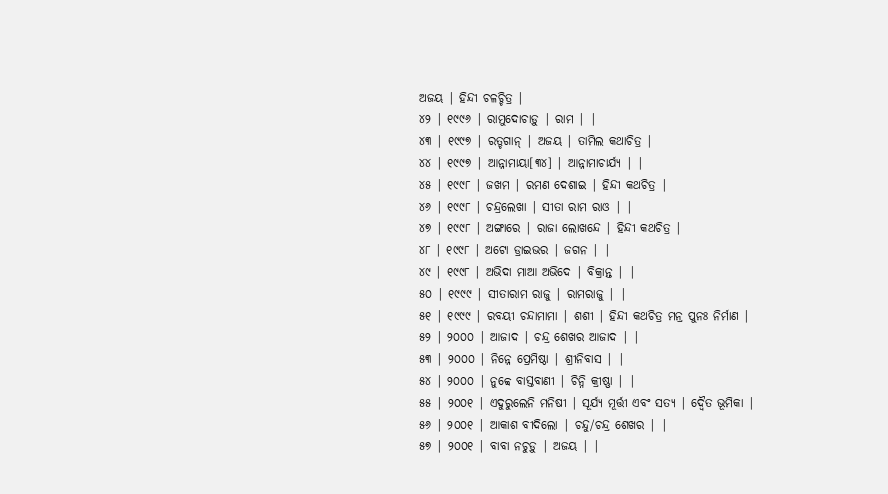ଅଜୟ | ହିନ୍ଦୀ ଚଳଚ୍ଚିତ୍ର |
୪୨ | ୧୯୯୬ | ରାମୁଦୋଚାଡ଼ୁ | ରାମ | |
୪୩ | ୧୯୯୭ | ରତ୍ଚଗାନ୍ | ଅଜୟ | ତାମିଲ କଥାଚିତ୍ର |
୪୪ | ୧୯୯୭ | ଆନ୍ନାମାୟା[୩୪] | ଆନ୍ନାମାଚାର୍ଯ୍ୟ | |
୪୫ | ୧୯୯୮ | ଜଖମ | ରମଣ ଦେଶାଇ | ହିନ୍ଦୀ କଥଚିତ୍ର |
୪୬ | ୧୯୯୮ | ଚନ୍ଦ୍ରଲେଖା | ସୀତା ରାମ ରାଓ | |
୪୭ | ୧୯୯୮ | ଅଙ୍ଗାରେ | ରାଜା ଲୋଖନ୍ଦେ | ହିନ୍ଦୀ କଥଚିତ୍ର |
୪୮ | ୧୯୯୮ | ଅଟୋ ଡ୍ରାଇଭର | ଜଗନ | |
୪୯ | ୧୯୯୮ | ଅଭିଦା ମାଆ ଅଭିଦେ | ବିକ୍ରାନ୍ତ | |
୫୦ | ୧୯୯୯ | ସୀତାରାମ ରାଜୁ | ରାମରାଜୁ | |
୫୧ | ୧୯୯୯ | ରବୟୀ ଚନ୍ଦାମାମା | ଶଶୀ | ହିନ୍ଦୀ କଥଚିତ୍ର ମନ୍ର ପୁନଃ ନିର୍ମାଣ |
୫୨ | ୨୦୦୦ | ଆଜାଦ | ଚନ୍ଦ୍ର ଶେଖର ଆଜାଦ | |
୫୩ | ୨୦୦୦ | ନିନ୍ନେ ପ୍ରେମିଷ୍ଠା | ଶ୍ରୀନିବାସ | |
୫୪ | ୨୦୦୦ | ନୁବ୍ବେ ବାସ୍ତବାଣୀ | ଚିନ୍ନି କ୍ରୀଷ୍ଣା | |
୫୫ | ୨୦୦୧ | ଏଦୁରୁଲେନି ମନିଷୀ | ସୂର୍ଯ୍ୟ ମୂର୍ତ୍ତୀ ଏବଂ ସତ୍ୟ | ଦ୍ୱୈତ ଭୂମିକା |
୫୬ | ୨୦୦୧ | ଆକାଶ ବୀଦିଲୋ | ଚନ୍ଦୁ/ଚନ୍ଦ୍ର ଶେଖର | |
୫୭ | ୨୦୦୧ | ବାବା ନଚୁଡ଼ୁ | ଅଜୟ | |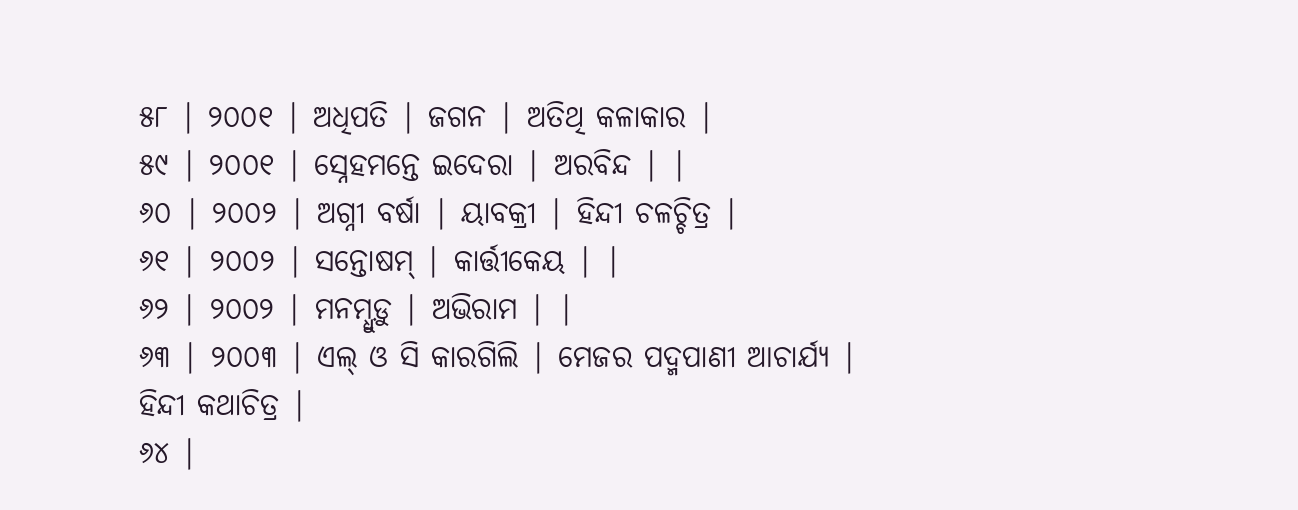୫୮ | ୨୦୦୧ | ଅଧିପତି | ଜଗନ | ଅତିଥି କଳାକାର |
୫୯ | ୨୦୦୧ | ସ୍ନେହମନ୍ତେ ଇଦେରା | ଅରବିନ୍ଦ | |
୬୦ | ୨୦୦୨ | ଅଗ୍ନୀ ବର୍ଷା | ୟାବକ୍ରୀ | ହିନ୍ଦୀ ଚଳଚ୍ଚିତ୍ର |
୬୧ | ୨୦୦୨ | ସନ୍ତୋଷମ୍ | କାର୍ତ୍ତୀକେୟ | |
୬୨ | ୨୦୦୨ | ମନମ୍ଧୁଡ଼ୁ | ଅଭିରାମ | |
୬୩ | ୨୦୦୩ | ଏଲ୍ ଓ ସି କାରଗିଲି | ମେଜର ପଦ୍ମପାଣୀ ଆଚାର୍ଯ୍ୟ | ହିନ୍ଦୀ କଥାଚିତ୍ର |
୬୪ |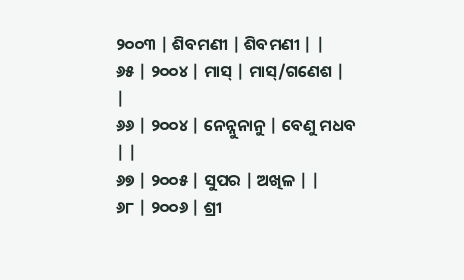୨୦୦୩ | ଶିବମଣୀ | ଶିବମଣୀ | |
୬୫ | ୨୦୦୪ | ମାସ୍ | ମାସ୍/ଗଣେଶ | |
୬୬ | ୨୦୦୪ | ନେନ୍ନୁନାନୁ | ବେଣୁ ମଧବ | |
୬୭ | ୨୦୦୫ | ସୁପର | ଅଖିଳ | |
୬୮ | ୨୦୦୬ | ଶ୍ରୀ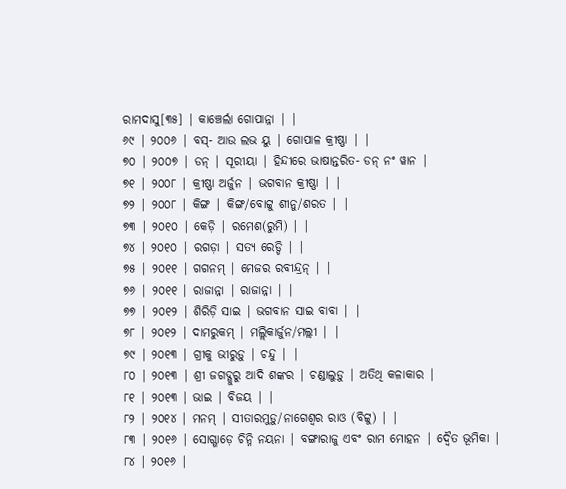ରାମଦାସୁ[୩୫] | କାଞ୍ଚେର୍ଲା ଗୋପାନ୍ନା | |
୬୯ | ୨୦୦୬ | ବସ୍- ଆଉ ଲଭ ୟୁ | ଗୋପାଳ କ୍ରୀଷ୍ଣା | |
୭୦ | ୨୦୦୭ | ଡନ୍ | ସୂରୀୟା | ହିନ୍ଦୀରେ ଭାଷାନ୍ତରିତ- ଡନ୍ ନଂ ୱାନ |
୭୧ | ୨୦୦୮ | କ୍ରୀଷ୍ଣା ଅର୍ଜୁନ | ଭଗବାନ କ୍ରୀଷ୍ଣା | |
୭୨ | ୨୦୦୮ | କିଙ୍ଗ | କିଙ୍ଗ/ବୋଟ୍ଟୁ ଶୀନୁ/ଶରତ | |
୭୩ | ୨୦୧୦ | କେଡ଼ି | ରମେଶ(ରୁମି) | |
୭୪ | ୨୦୧୦ | ରଗଡ଼ା | ସତ୍ୟ ରେଡ୍ଡି | |
୭୫ | ୨୦୧୧ | ଗଗନମ୍ | ମେଜର ରବୀନ୍ଦ୍ରନ୍ | |
୭୬ | ୨୦୧୧ | ରାଜାନ୍ନା | ରାଜାନ୍ନା | |
୭୭ | ୨୦୧୨ | ଶିରିଡ଼ି ସାଇ | ଭଗବାନ ସାଇ ବାବା | |
୭୮ | ୨୦୧୨ | ଦାମରୁକମ୍ | ମଲ୍ଲିକାର୍ଜୁନ/ମଲ୍ଲୀ | |
୭୯ | ୨୦୧୩ | ଗ୍ରୀକୁ ଭୀରୁଡ଼ୁ | ଚନ୍ଦୁ | |
୮୦ | ୨୦୧୩ | ଶ୍ରୀ ଜଗଦ୍ଗୁରୁ ଆଦି ଶଙ୍କର | ଚଣ୍ଡାଲୁଡ଼ୁ | ଅତିଥି କଳାକାର |
୮୧ | ୨୦୧୩ | ଭାଇ | ବିଜୟ | |
୮୨ | ୨୦୧୪ | ମନମ୍ | ସୀତାରମୁଡ଼ୁ/ନାଗେଶ୍ୱର ରାଓ (ବିଟ୍ଟୁ) | |
୮୩ | ୨୦୧୬ | ସୋଗ୍ଗାଡ଼େ ଚିନ୍ନି ନୟନା | ବଙ୍ଗାରାଜୁ ଏବଂ ରାମ ମୋହନ | ଦ୍ୱୈତ ଭୂମିକା |
୮୪ | ୨୦୧୬ |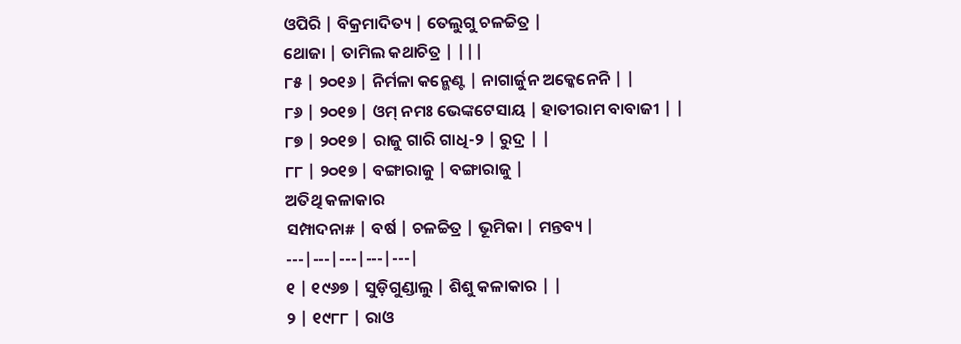ଓପିରି | ବିକ୍ରମାଦିତ୍ୟ | ତେଲୁଗୁ ଚଳଚ୍ଚିତ୍ର |
ଥୋଜା | ତାମିଲ କଥାଚିତ୍ର | |||
୮୫ | ୨୦୧୬ | ନିର୍ମଳା କନ୍ଭେଣ୍ଟ | ନାଗାର୍ଜୁନ ଅକ୍କେନେନି | |
୮୬ | ୨୦୧୭ | ଓମ୍ ନମଃ ଭେଙ୍କଟେସାୟ | ହାତୀରାମ ବାବାଜୀ | |
୮୭ | ୨୦୧୭ | ରାଜୁ ଗାରି ଗାଧି-୨ | ରୁଦ୍ର | |
୮୮ | ୨୦୧୭ | ବଙ୍ଗାରାଜୁ | ବଙ୍ଗାରାଜୁ |
ଅତିଥି କଳାକାର
ସମ୍ପାଦନା# | ବର୍ଷ | ଚଳଚ୍ଚିତ୍ର | ଭୂମିକା | ମନ୍ତବ୍ୟ |
---|---|---|---|---|
୧ | ୧୯୬୭ | ସୁଡ଼ିଗୁଣ୍ଡାଲୁ | ଶିଶୁ କଳାକାର | |
୨ | ୧୯୮୮ | ରାଓ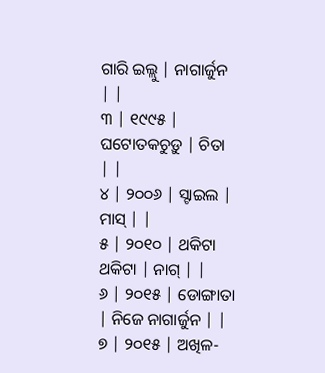ଗାରି ଇଲ୍ଲୁ | ନାଗାର୍ଜୁନ | |
୩ | ୧୯୯୫ | ଘଟୋତକଚୁଡ଼ୁ | ଚିତା | |
୪ | ୨୦୦୬ | ସ୍ଟାଇଲ | ମାସ୍ | |
୫ | ୨୦୧୦ | ଥକିଟା ଥକିଟା | ନାଗ୍ | |
୬ | ୨୦୧୫ | ଡୋଙ୍ଗାତା | ନିଜେ ନାଗାର୍ଜୁନ | |
୭ | ୨୦୧୫ | ଅଖିଳ-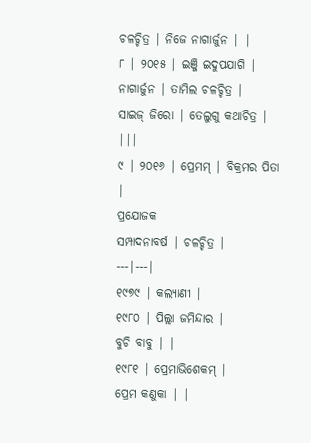ଚଳଚ୍ଚିତ୍ର | ନିଜେ ନାଗାର୍ଜୁନ | |
୮ | ୨୦୧୫ | ଇଞ୍ଜି ଇଦୁପଯାଗି | ନାଗାର୍ଜୁନ | ତାମିଲ ଚଳଚ୍ଚିତ୍ର |
ସାଇଜ୍ ଜିରୋ | ତେଲୁଗୁ କଥାଚିତ୍ର | |||
୯ | ୨୦୧୬ | ପ୍ରେମମ୍ | ବିକ୍ରମର ପିତା |
ପ୍ରଯୋଜକ
ସମ୍ପାଦନାବର୍ଷ | ଚଳଚ୍ଚିତ୍ର |
---|---|
୧୯୭୯ | କଲ୍ୟାଣୀ |
୧୯୮୦ | ପିଲ୍ଲା ଜମିନ୍ଦାର |
ବୁଚି ବାବୁ | |
୧୯୮୧ | ପ୍ରେମାଭିଶେକମ୍ |
ପ୍ରେମ କଣୁକା | |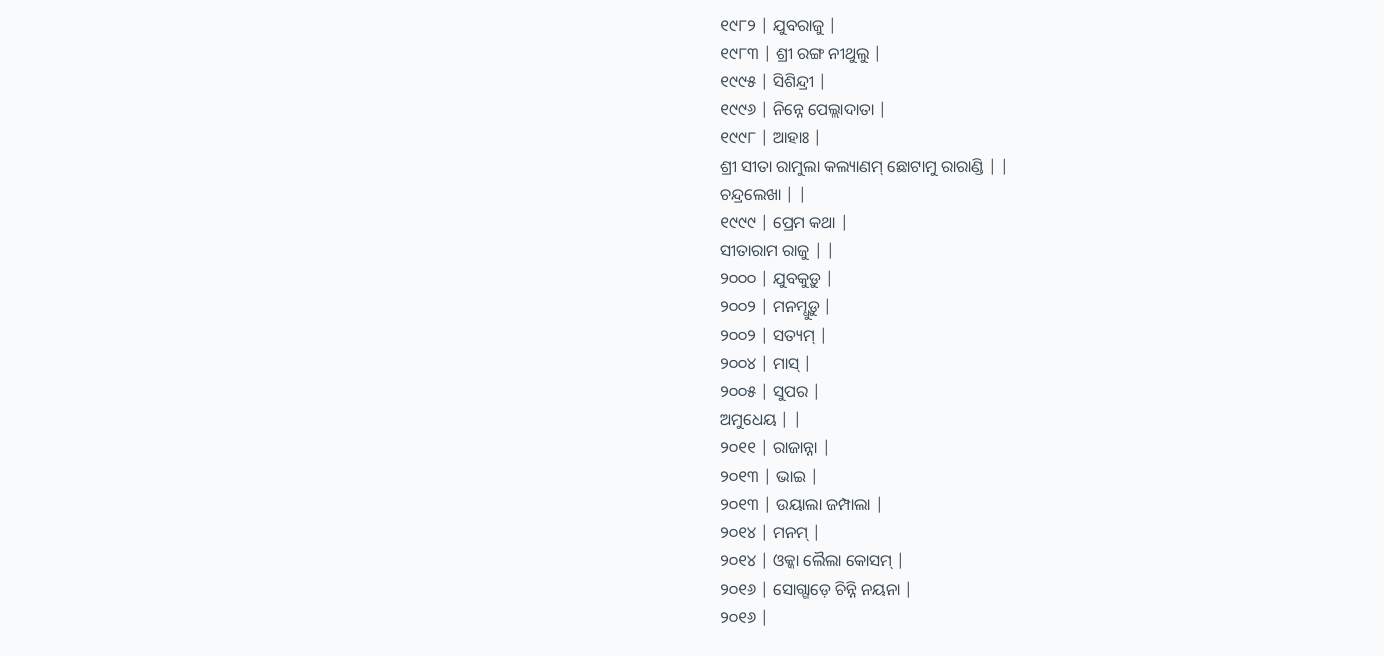୧୯୮୨ | ଯୁବରାଜୁ |
୧୯୮୩ | ଶ୍ରୀ ରଙ୍ଗ ନୀଥୁଲୁ |
୧୯୯୫ | ସିଶିନ୍ଦ୍ରୀ |
୧୯୯୬ | ନିନ୍ନେ ପେଲ୍ଲାଦାତା |
୧୯୯୮ | ଆହାଃ |
ଶ୍ରୀ ସୀତା ରାମୁଲା କଲ୍ୟାଣମ୍ ଛୋଟାମୁ ରାରାଣ୍ଡି | |
ଚନ୍ଦ୍ରଲେଖା | |
୧୯୯୯ | ପ୍ରେମ କଥା |
ସୀତାରାମ ରାଜୁ | |
୨୦୦୦ | ଯୁବକୁଡ଼ୁ |
୨୦୦୨ | ମନମ୍ଧୁଡ଼ୁ |
୨୦୦୨ | ସତ୍ୟମ୍ |
୨୦୦୪ | ମାସ୍ |
୨୦୦୫ | ସୁପର |
ଅମୁଧେୟ | |
୨୦୧୧ | ରାଜାନ୍ନା |
୨୦୧୩ | ଭାଇ |
୨୦୧୩ | ଉୟାଲା ଜମ୍ପାଲା |
୨୦୧୪ | ମନମ୍ |
୨୦୧୪ | ଓକ୍କା ଲୈଲା କୋସମ୍ |
୨୦୧୬ | ସୋଗ୍ଗାଡ଼େ ଚିନ୍ନି ନୟନା |
୨୦୧୬ |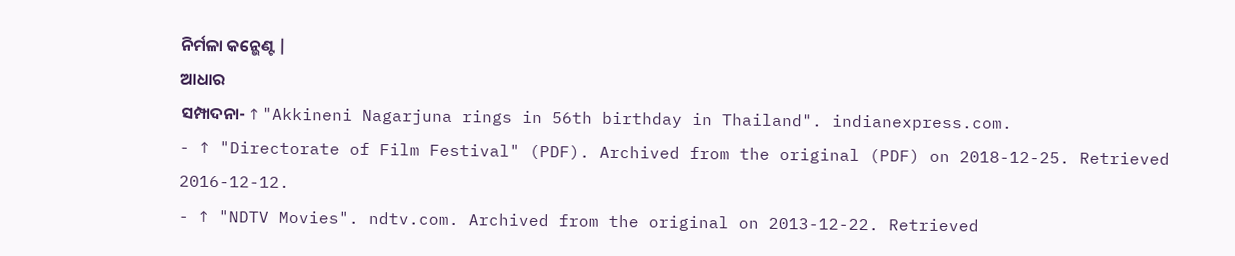ନିର୍ମଳା କନ୍ଭେଣ୍ଟ |
ଆଧାର
ସମ୍ପାଦନା- ↑ "Akkineni Nagarjuna rings in 56th birthday in Thailand". indianexpress.com.
- ↑ "Directorate of Film Festival" (PDF). Archived from the original (PDF) on 2018-12-25. Retrieved 2016-12-12.
- ↑ "NDTV Movies". ndtv.com. Archived from the original on 2013-12-22. Retrieved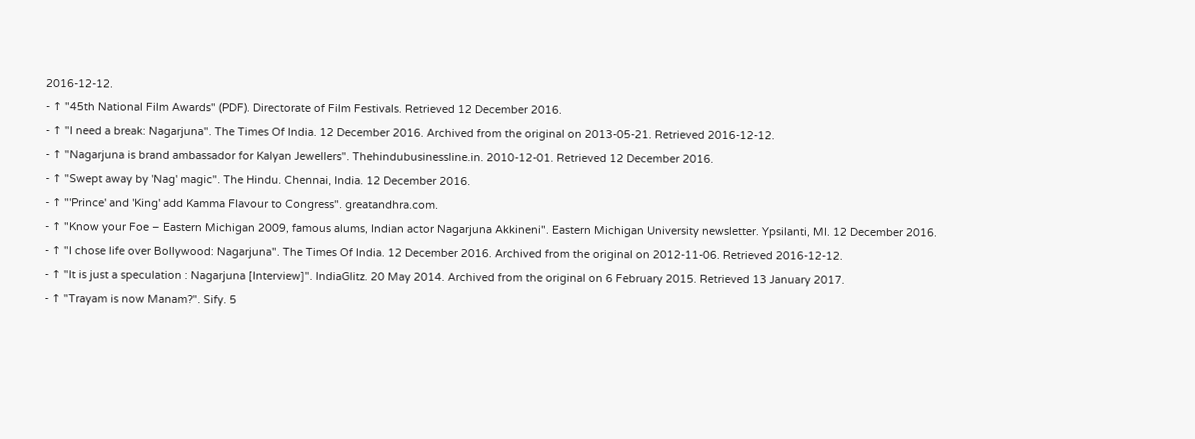2016-12-12.
- ↑ "45th National Film Awards" (PDF). Directorate of Film Festivals. Retrieved 12 December 2016.
- ↑ "I need a break: Nagarjuna". The Times Of India. 12 December 2016. Archived from the original on 2013-05-21. Retrieved 2016-12-12.
- ↑ "Nagarjuna is brand ambassador for Kalyan Jewellers". Thehindubusinessline.in. 2010-12-01. Retrieved 12 December 2016.
- ↑ "Swept away by 'Nag' magic". The Hindu. Chennai, India. 12 December 2016.
- ↑ "'Prince' and 'King' add Kamma Flavour to Congress". greatandhra.com.
- ↑ "Know your Foe – Eastern Michigan 2009, famous alums, Indian actor Nagarjuna Akkineni". Eastern Michigan University newsletter. Ypsilanti, MI. 12 December 2016.
- ↑ "I chose life over Bollywood: Nagarjuna". The Times Of India. 12 December 2016. Archived from the original on 2012-11-06. Retrieved 2016-12-12.
- ↑ "It is just a speculation : Nagarjuna [Interview]". IndiaGlitz. 20 May 2014. Archived from the original on 6 February 2015. Retrieved 13 January 2017.
- ↑ "Trayam is now Manam?". Sify. 5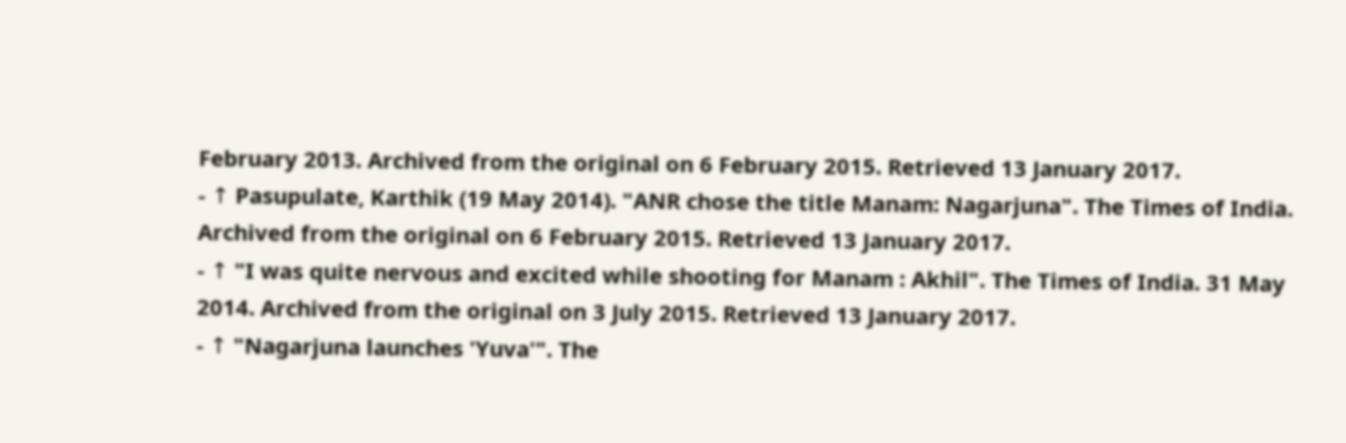February 2013. Archived from the original on 6 February 2015. Retrieved 13 January 2017.
- ↑ Pasupulate, Karthik (19 May 2014). "ANR chose the title Manam: Nagarjuna". The Times of India. Archived from the original on 6 February 2015. Retrieved 13 January 2017.
- ↑ "I was quite nervous and excited while shooting for Manam : Akhil". The Times of India. 31 May 2014. Archived from the original on 3 July 2015. Retrieved 13 January 2017.
- ↑ "Nagarjuna launches 'Yuva'". The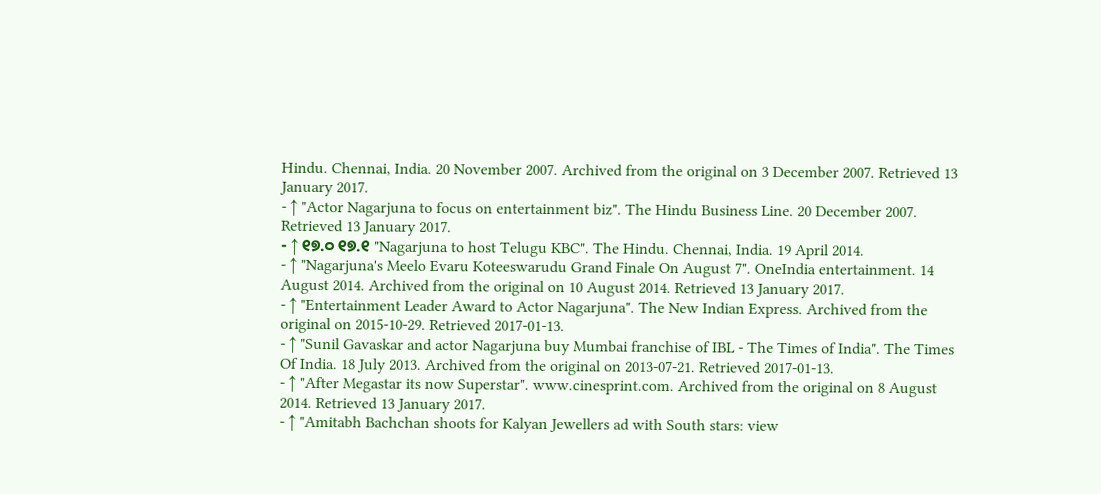Hindu. Chennai, India. 20 November 2007. Archived from the original on 3 December 2007. Retrieved 13 January 2017.
- ↑ "Actor Nagarjuna to focus on entertainment biz". The Hindu Business Line. 20 December 2007. Retrieved 13 January 2017.
- ↑ ୧୭.୦ ୧୭.୧ "Nagarjuna to host Telugu KBC". The Hindu. Chennai, India. 19 April 2014.
- ↑ "Nagarjuna's Meelo Evaru Koteeswarudu Grand Finale On August 7". OneIndia entertainment. 14 August 2014. Archived from the original on 10 August 2014. Retrieved 13 January 2017.
- ↑ "Entertainment Leader Award to Actor Nagarjuna". The New Indian Express. Archived from the original on 2015-10-29. Retrieved 2017-01-13.
- ↑ "Sunil Gavaskar and actor Nagarjuna buy Mumbai franchise of IBL - The Times of India". The Times Of India. 18 July 2013. Archived from the original on 2013-07-21. Retrieved 2017-01-13.
- ↑ "After Megastar its now Superstar". www.cinesprint.com. Archived from the original on 8 August 2014. Retrieved 13 January 2017.
- ↑ "Amitabh Bachchan shoots for Kalyan Jewellers ad with South stars: view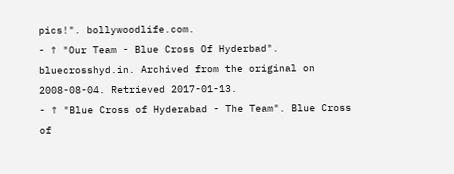pics!". bollywoodlife.com.
- ↑ "Our Team - Blue Cross Of Hyderbad". bluecrosshyd.in. Archived from the original on 2008-08-04. Retrieved 2017-01-13.
- ↑ "Blue Cross of Hyderabad - The Team". Blue Cross of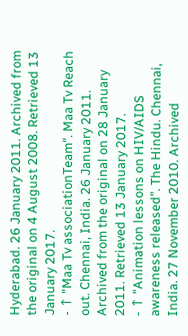Hyderabad. 26 January 2011. Archived from the original on 4 August 2008. Retrieved 13 January 2017.
- ↑ "Maa Tv associationTeam". Maa Tv Reach out. Chennai, India. 26 January 2011. Archived from the original on 28 January 2011. Retrieved 13 January 2017.
- ↑ "Animation lessons on HIV/AIDS awareness released". The Hindu. Chennai, India. 27 November 2010. Archived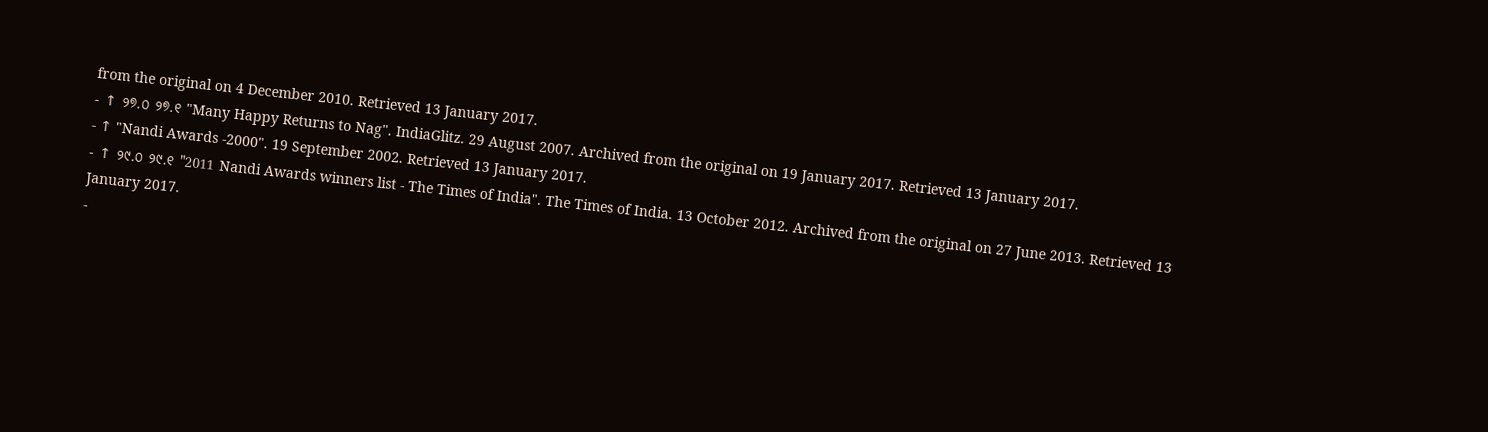from the original on 4 December 2010. Retrieved 13 January 2017.
- ↑ ୨୭.୦ ୨୭.୧ "Many Happy Returns to Nag". IndiaGlitz. 29 August 2007. Archived from the original on 19 January 2017. Retrieved 13 January 2017.
- ↑ "Nandi Awards -2000". 19 September 2002. Retrieved 13 January 2017.
- ↑ ୨୯.୦ ୨୯.୧ "2011 Nandi Awards winners list - The Times of India". The Times of India. 13 October 2012. Archived from the original on 27 June 2013. Retrieved 13 January 2017.
-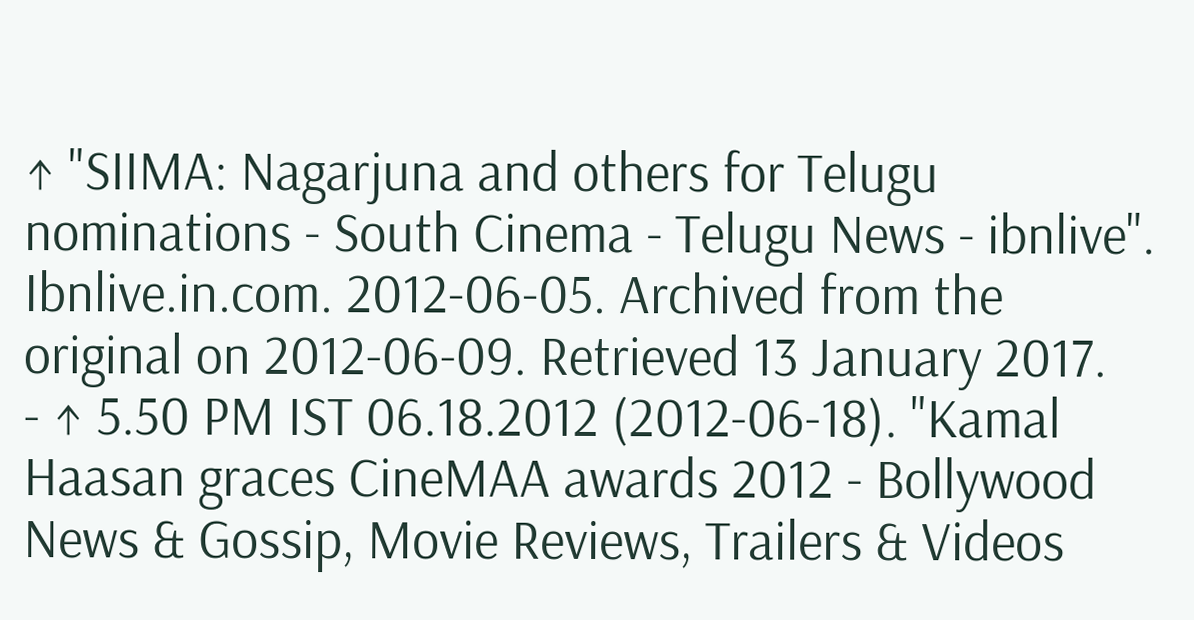↑ "SIIMA: Nagarjuna and others for Telugu nominations - South Cinema - Telugu News - ibnlive". Ibnlive.in.com. 2012-06-05. Archived from the original on 2012-06-09. Retrieved 13 January 2017.
- ↑ 5.50 PM IST 06.18.2012 (2012-06-18). "Kamal Haasan graces CineMAA awards 2012 - Bollywood News & Gossip, Movie Reviews, Trailers & Videos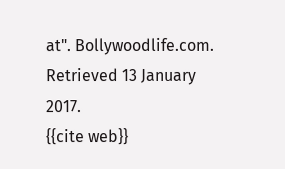at". Bollywoodlife.com. Retrieved 13 January 2017.
{{cite web}}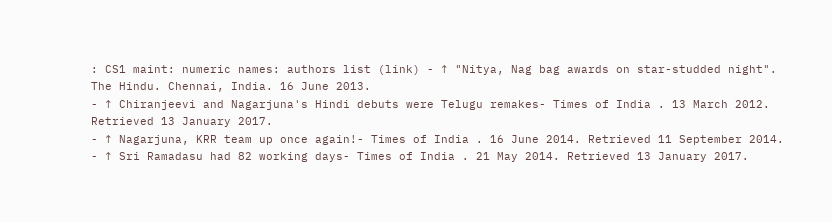: CS1 maint: numeric names: authors list (link) - ↑ "Nitya, Nag bag awards on star-studded night". The Hindu. Chennai, India. 16 June 2013.
- ↑ Chiranjeevi and Nagarjuna's Hindi debuts were Telugu remakes- Times of India . 13 March 2012. Retrieved 13 January 2017.
- ↑ Nagarjuna, KRR team up once again!- Times of India . 16 June 2014. Retrieved 11 September 2014.
- ↑ Sri Ramadasu had 82 working days- Times of India . 21 May 2014. Retrieved 13 January 2017.